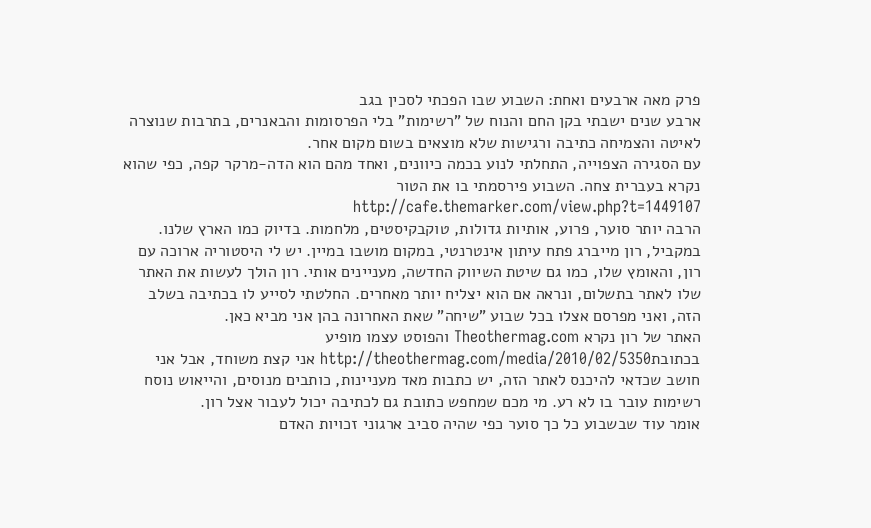פרק מאה ארבעים ואחת: השבוע שבו הפכתי לסכין בגב
ארבע שנים ישבתי בקן החם והנוח של "רשימות" בלי הפרסומות והבאנרים, בתרבות שנוצרה לאיטה והצמיחה כתיבה ורגישות שלא מוצאים בשום מקום אחר.
עם הסגירה הצפוייה, התחלתי לנוע בכמה כיוונים, ואחד מהם הוא הדה-מרקר קפה, כפי שהוא נקרא בעברית צחה. השבוע פירסמתי בו את הטור http://cafe.themarker.com/view.php?t=1449107
הרבה יותר סוער, פרוע, אותיות גדולות, טוקבקיסטים, מלחמות. בדיוק כמו הארץ שלנו.
במקביל, רון מייברג פתח עיתון אינטרנטי, במקום מושבו במיין. יש לי היסטוריה ארוכה עם רון, והאומץ שלו, כמו גם שיטת השיווק החדשה, מעניינים אותי. רון הולך לעשות את האתר שלו לאתר בתשלום, ונראה אם הוא יצליח יותר מאחרים. החלטתי לסייע לו בכתיבה בשלב הזה, ואני מפרסם אצלו בכל שבוע "שיחה" שאת האחרונה בהן אני מביא כאן.
האתר של רון נקרא Theothermag.com והפוסט עצמו מופיע בכתובתhttp://theothermag.com/media/2010/02/5350 אני קצת משוחד, אבל אני חושב שכדאי להיכנס לאתר הזה, יש כתבות מאד מעניינות, כותבים מנוסים, והייאוש נוסח רשימות עובר בו לא רע. מי מכם שמחפש כתובת גם לכתיבה יכול לעבור אצל רון.
אומר עוד שבשבוע כל כך סוער כפי שהיה סביב ארגוני זכויות האדם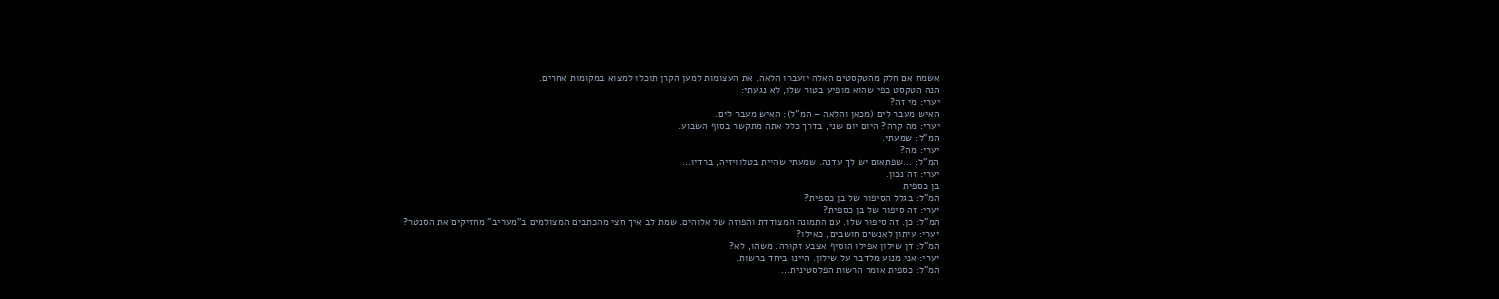אשמח אם חלק מהטקסטים האלה יועברו הלאה. את העצומות למען הקרן תוכלו למצוא במקומות אחרים.
הנה הטקסט כפי שהוא מופיע בטור שלו, לא נגעתי:
יערי: מי זה?
האיש מעבר לים (מכאן והלאה – המ"ל): האיש מעבר לים.
יערי: מה קרה? היום יום שני, בדרך כלל אתה מתקשר בסוף השבוע.
המ"ל: שמעתי.
יערי: מה?
המ"ל: …שפתאום יש לך עדנה. שמעתי שהיית בטלוויזיה, ברדיו…
יערי: זה נכון.
בן כספית
המ"ל: בגלל הסיפור של בן כספית?
יערי: זה סיפור של בן כספית?
המ"ל: כן. זה סיפור שלו. עם התמונה המצודדת והפוזה של אלוהים. שמת לב איך חצי מהכתבים המצולמים ב"מעריב" מחזיקים את הסנטר?
יערי: עיתון לאנשים חושבים, כאילו?
המ"ל: דן שילון אפילו הוסיף אצבע זקורה. משהו, לא?
יערי: אני מנוע מלדבר על שילון. היינו ביחד ברשות.
המ"ל: כספית אומר הרשות הפלסטינית…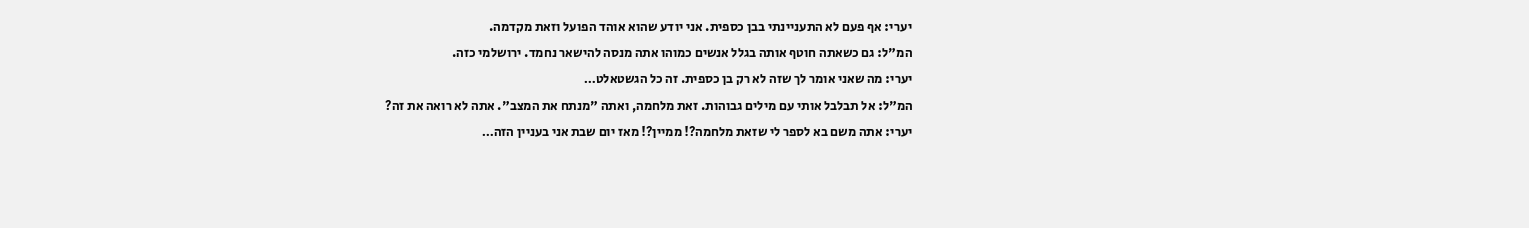יערי: אף פעם לא התעניינתי בבן כספית. אני יודע שהוא אוהד הפועל וזאת מקדמה.
המ"ל: גם כשאתה חוטף אותה בגלל אנשים כמוהו אתה מנסה להישאר נחמד. ירושלמי כזה.
יערי: מה שאני אומר לך שזה לא רק בן כספית. זה כל הגשטאלט…
המ"ל: אל תבלבל אותי עם מילים גבוהות. זאת מלחמה, ואתה "מנתח את המצב". אתה לא רואה את זה?
יערי: אתה משם בא לספר לי שזאת מלחמה?! ממיין?! מאז יום שבת אני בעניין הזה…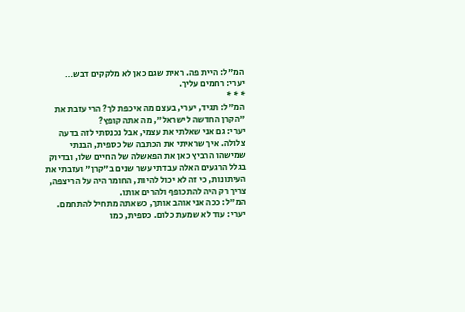המ"ל: היית פה. ראית שגם כאן לא מלקקים דבש…
יערי: רחמים עליך.
* * *
המ"ל: תגיד, יערי, בעצם מה איכפת לך? הרי עזבת את "הקרן החדשה לישראל", מה אתה קופץ?
יערי: גם אני שאלתי את עצמי, אבל נכנסתי לזה בדעה צלולה. איך שראיתי את הכתבה של כספית, הבנתי שמישהו הרביץ כאן את הפאשלה של החיים שלו, ובדיוק בגלל הרגעים האלה עבדתי עשר שנים ב"קרן" ועזבתי את העיתונות, כי זה לא יכול להיות, החומר היה על הריצפה, צריך רק היה להתכופף ולהרים אותו.
המ"ל: ככה אני אוהב אותך, כשאתה מתחיל להתחמם.
יערי: עוד לא שמעת כלום. כספית, כמו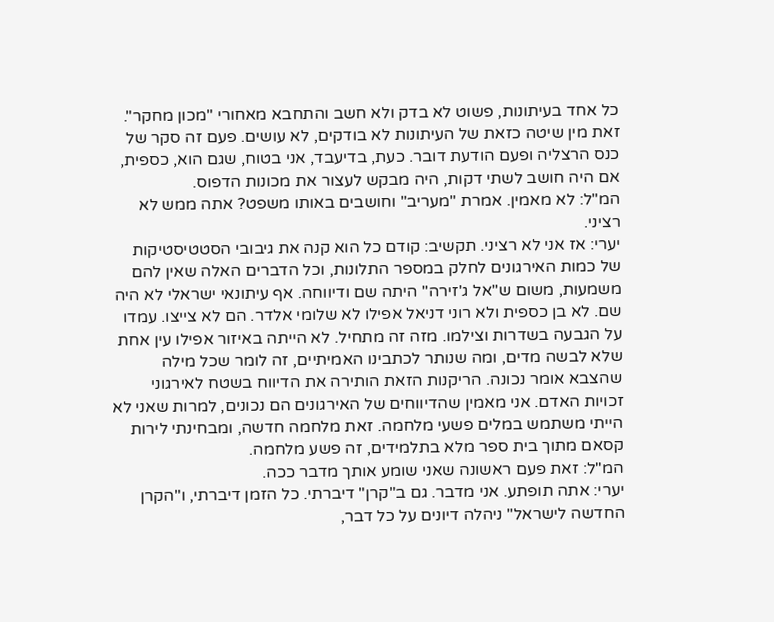כל אחד בעיתונות, פשוט לא בדק ולא חשב והתחבא מאחורי "מכון מחקר". זאת מין שיטה כזאת של העיתונות לא בודקים, לא עושים. פעם זה סקר של כנס הרצליה ופעם הודעת דובר. כעת, בדיעבד, אני בטוח, שגם הוא, כספית, אם היה חושב לשתי דקות, היה מבקש לעצור את מכונות הדפוס.
המ"ל: לא מאמין. אמרת "מעריב" וחושבים באותו משפט? אתה ממש לא רציני.
יערי: אז אני לא רציני. תקשיב: קודם כל הוא קנה את גיבובי הסטטיסטיקות של כמות האירגונים לחלק במספר התלונות, וכל הדברים האלה שאין להם משמעות, משום ש"אל ג'זירה" היתה שם ודיווחה. אף עיתונאי ישראלי לא היה שם. לא בן כספית ולא רוני דניאל אפילו לא שלומי אלדר. הם לא צייצו. עמדו על הגבעה בשדרות וצילמו. מזה זה מתחיל. לא הייתה באיזור אפילו עין אחת שלא לבשה מדים, ומה שנותר לכתבינו האמיתיים, זה לומר שכל מילה שהצבא אומר נכונה. הריקנות הזאת הותירה את הדיווח בשטח לאירגוני זכויות האדם. אני מאמין שהדיווחים של האירגונים הם נכונים, למרות שאני לא הייתי משתמש במלים פשעי מלחמה. זאת מלחמה חדשה, ומבחינתי לירות קסאם מתוך בית ספר מלא בתלמידים, זה פשע מלחמה.
המ"ל: זאת פעם ראשונה שאני שומע אותך מדבר ככה.
יערי: אתה תופתע. אני מדבר. גם ב"קרן" דיברתי. כל הזמן דיברתי, ו"הקרן החדשה לישראל" ניהלה דיונים על כל דבר,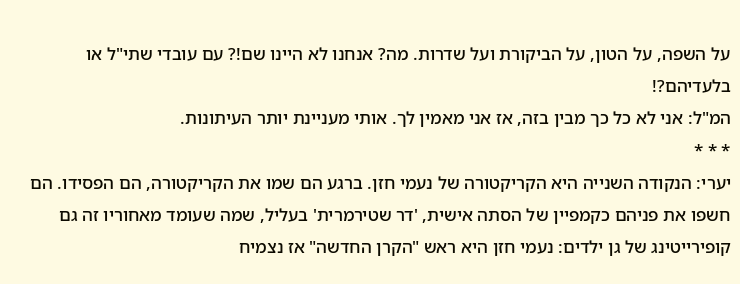על השפה, על הטון, על הביקורת ועל שדרות. מה? אנחנו לא היינו שם!? עם עובדי שתי"ל או בלעדיהם?!
המ"ל: אני לא כל כך מבין בזה, אז אני מאמין לך. אותי מעניינת יותר העיתונות.
* * *
יערי: הנקודה השנייה היא הקריקטורה של נעמי חזן. ברגע הם שמו את הקריקטורה, הם הפסידו. הם חשפו את פניהם כקמפיין של הסתה אישית, 'דר שטירמרית' בעליל, שמה שעומד מאחוריו זה גם קופירייטינג של גן ילדים: נעמי חזן היא ראש "הקרן החדשה" אז נצמיח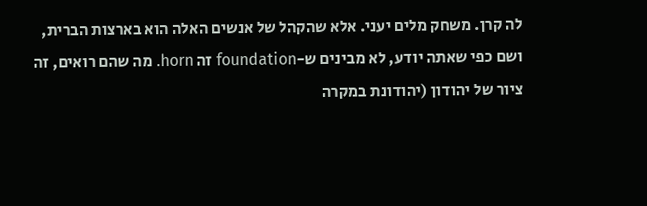לה קרן. משחק מלים יעני. אלא שהקהל של אנשים האלה הוא בארצות הברית, ושם כפי שאתה יודע, לא מבינים ש-foundation זה horn. מה שהם רואים, זה ציור של יהודון (יהודונת במקרה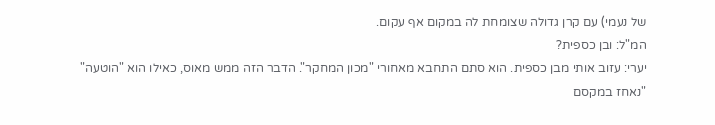של נעמי) עם קרן גדולה שצומחת לה במקום אף עקום.
המ"ל: ובן כספית?
יערי: עזוב אותי מבן כספית. הוא סתם התחבא מאחורי "מכון המחקר". הדבר הזה ממש מאוס, כאילו הוא "הוטעה" "נאחז במקסם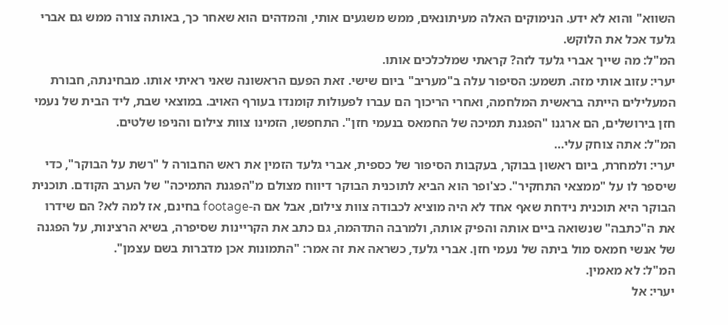השווא" והוא לא ידע. הנימוקים האלה מעיתונאים, ממש משגעים אותי, והמדהים הוא שאחר כך, באותה צורה ממש גם אברי גלעד אכל את הלוקש.
המ"ל: מה שייך אברי גלעד לזה? קראתי שמלכלכים אותו.
יערי: עזוב אותי מזה. תשמע: הסיפור עלה ב"מעריב" ביום שישי. זאת הפעם הראשונה שאני ראיתי אותו. מבחינתה, חבורת המעלילים הייתה בראשית המלחמה, ואחרי הריכוך הם עברו לפעולות קומנדו בעורף האויב. במוצאי שבת, ליד הבית של נעמי חזן בירושלים, הם ארגנו "הפגנת תמיכה של החמאס בנעמי חזן". התחפשו, הזמינו צוות צילום והניפו שלטים.
המ"ל: אתה צוחק עלי…
יערי: ולמחרת, ביום ראשון בבוקר, בעקבות הסיפור של כספית, אברי גלעד הזמין את ראש החבורה ל "רשת על הבוקר", כדי שיספר לו על "ממצאי התחקיר". כצ'ופר הוא הביא לתוכנית הבוקר דיווח מצולם מ"הפגנת התמיכה" של הערב הקודם. תוכנית הבוקר היא תוכנית נידחת שאף אחד לא היה מוציא לכבודה צוות צילום, אבל אם ה-footage בחינם, אז למה לא? הם שידרו את ה"כתבה" שנשואה ביים אותה והפיק אותה, ולמרבה התדהמה, גם כתב את הקריינות שסיפרה, בשיא הרצינות, על הפגנה של אנשי חמאס מול ביתה של נעמי חזן. אברי גלעד, כשראה את זה אמר: "התמונות אכן מדברות בשם עצמן".
המ"ל: לא מאמין.
יערי: אל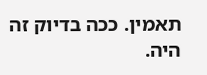תאמין. ככה בדיוק זה היה.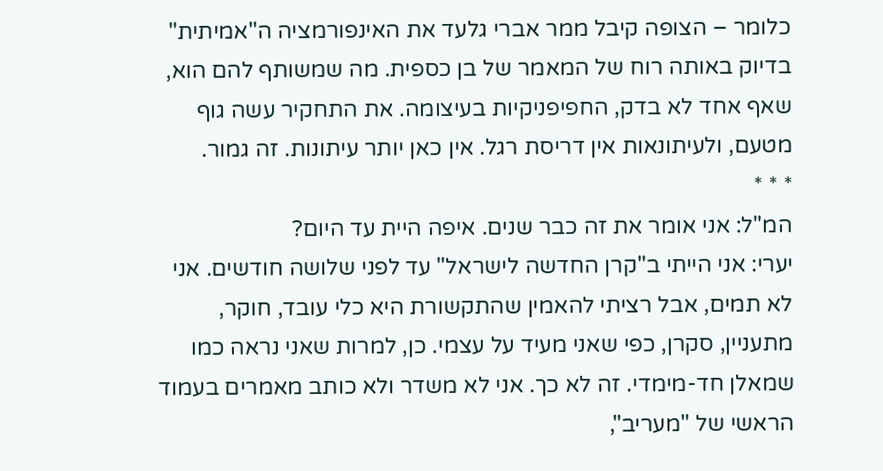כלומר – הצופה קיבל ממר אברי גלעד את האינפורמציה ה"אמיתית" בדיוק באותה רוח של המאמר של בן כספית. מה שמשותף להם הוא, שאף אחד לא בדק, החפיפניקיות בעיצומה. את התחקיר עשה גוף מטעם, ולעיתונאות אין דריסת רגל. אין כאן יותר עיתונות. זה גמור.
* * *
המ"ל: אני אומר את זה כבר שנים. איפה היית עד היום?
יערי: אני הייתי ב"קרן החדשה לישראל" עד לפני שלושה חודשים. אני לא תמים, אבל רציתי להאמין שהתקשורת היא כלי עובד, חוקר, מתעניין, סקרן, כפי שאני מעיד על עצמי. כן, למרות שאני נראה כמו שמאלן חד-מימדי. זה לא כך. אני לא משדר ולא כותב מאמרים בעמוד הראשי של "מעריב",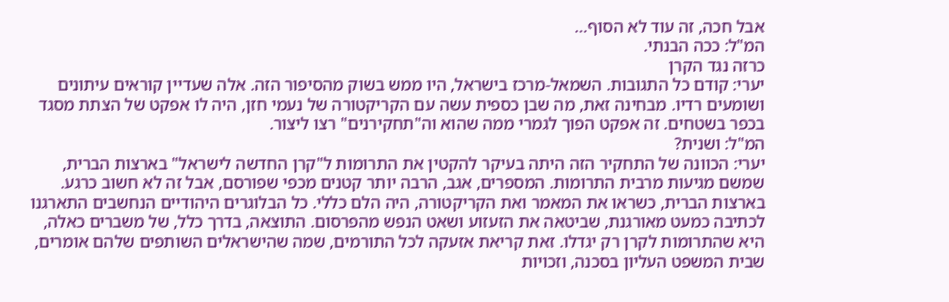אבל חכה, זה עוד לא הסוף…
המ"ל: ככה הבנתי.
כרזה נגד הקרן
יערי: קודם כל התגובות. השמאל-מרכז בישראל, היו ממש בשוק מהסיפור הזה. אלה שעדיין קוראים עיתונים ושומעים רדיו. מבחינה זאת, מה שבן כספית עשה עם הקריקטורה של נעמי חזן, היה לו אפקט של הצתת מסגד בכפר בשטחים. זה אפקט הפוך לגמרי ממה שהוא וה"תחקירנים" רצו ליצור.
המ"ל: ושנית?
יערי: הכוונה של התחקיר הזה היתה בעיקר להקטין את התרומות ל"קרן החדשה לישראל" בארצות הברית, שמשם מגיעות מרבית התרומות. המספרים, אגב, הרבה יותר קטנים מכפי שפורסם, אבל זה לא חשוב כרגע. בארצות הברית, כשראו את המאמר ואת הקריקטורה, היה הלם כללי. כל הבלוגרים היהודיים הנחשבים התארגנו לכתיבה כמעט מאורגנת, שביטאה את הזעזוע ושאט הנפש מהפרסום. התוצאה, בדרך כלל, של משברים כאלה, היא שהתרומות לקרן רק יגדלו. זאת קריאת אזעקה לכל התורמים, שמה שהישראלים השותפים שלהם אומרים, שבית המשפט העליון בסכנה, וזכויות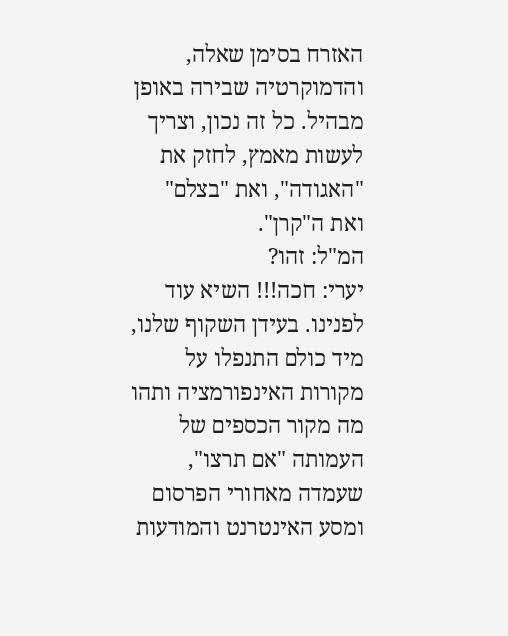האזרח בסימן שאלה, והדמוקרטיה שבירה באופן מבהיל. כל זה נכון, וצריך לעשות מאמץ, לחזק את "האגודה", ואת "בצלם" ואת ה"קרן".
המ"ל: זהו?
יערי: חכה!!! השיא עוד לפנינו. בעידן השקוף שלנו, מיד כולם התנפלו על מקורות האינפורמציה ותהו מה מקור הכספים של העמותה "אם תרצו", שעמדה מאחורי הפרסום ומסע האינטרנט והמודעות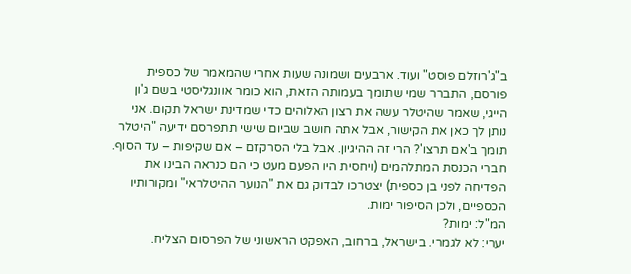ב"ג'רוזלם פוסט" ועוד. ארבעים ושמונה שעות אחרי שהמאמר של כספית פורסם, התברר שמי שתומך בעמותה הזאת, הוא כומר אוונגליסטי בשם ג'ון הייגי, שאמר שהיטלר עשה את רצון האלוהים כדי שמדינת ישראל תקום. אני נותן לך כאן את הקישור, אבל אתה חושב שביום שישי תתפרסם ידיעה "היטלר תומך ב'אם תרצו'? הרי זה ההיגיון. אבל בלי הסרקזם – אם שקיפות – עד הסוף. חברי הכנסת המתלהמים (ויחסית היו הפעם מעט כי הם כנראה הבינו את הפדיחה לפני בן כספית) יצטרכו לבדוק גם את "הנוער ההיטלראי" ומקורותיו הכספיים, ולכן הסיפור ימות.
המ"ל: ימות?
יערי: לא לגמרי. בישראל, ברחוב, האפקט הראשוני של הפרסום הצליח.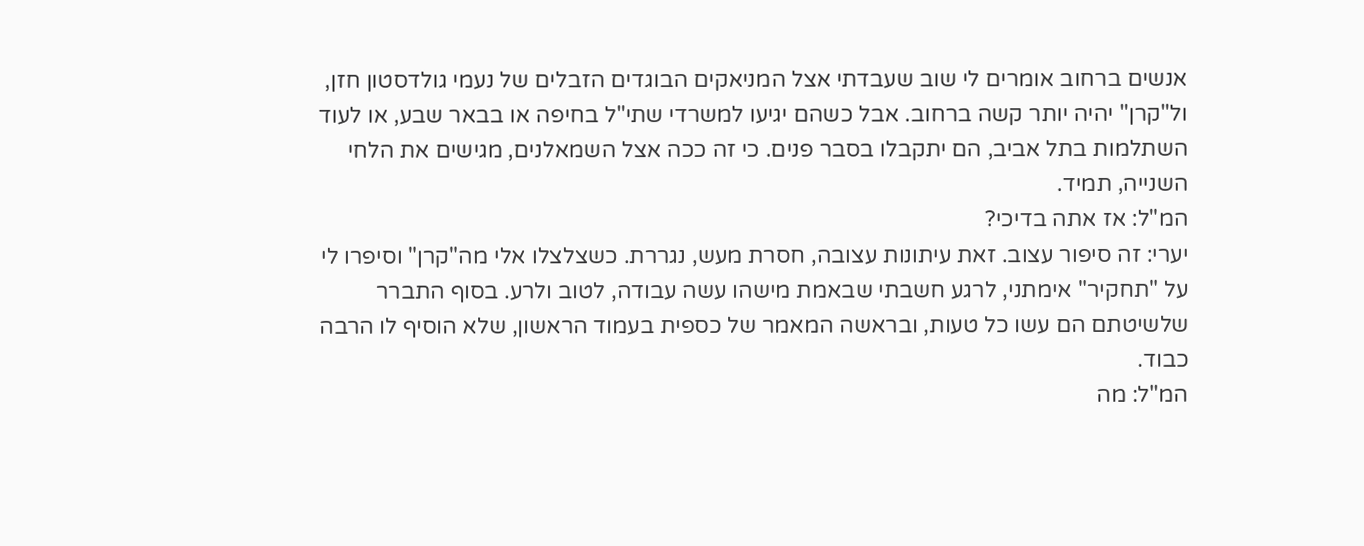אנשים ברחוב אומרים לי שוב שעבדתי אצל המניאקים הבוגדים הזבלים של נעמי גולדסטון חזן, ול"קרן" יהיה יותר קשה ברחוב. אבל כשהם יגיעו למשרדי שתי"ל בחיפה או בבאר שבע, או לעוד השתלמות בתל אביב, הם יתקבלו בסבר פנים. כי זה ככה אצל השמאלנים, מגישים את הלחי השנייה, תמיד.
המ"ל: אז אתה בדיכי?
יערי: זה סיפור עצוב. זאת עיתונות עצובה, חסרת מעש, נגררת. כשצלצלו אלי מה"קרן" וסיפרו לי על "תחקיר" אימתני, לרגע חשבתי שבאמת מישהו עשה עבודה, לטוב ולרע. בסוף התברר שלשיטתם הם עשו כל טעות, ובראשה המאמר של כספית בעמוד הראשון, שלא הוסיף לו הרבה כבוד.
המ"ל: מה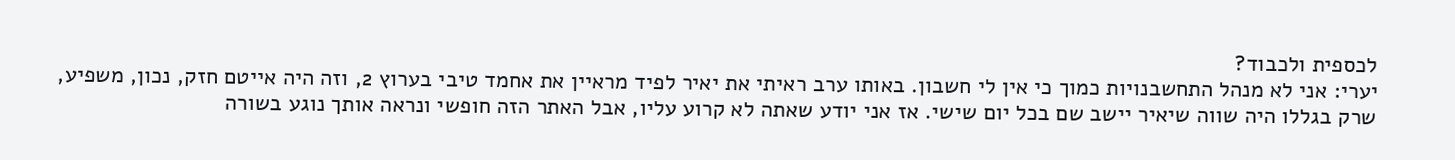לכספית ולכבוד?
יערי: אני לא מנהל התחשבנויות כמוך כי אין לי חשבון. באותו ערב ראיתי את יאיר לפיד מראיין את אחמד טיבי בערוץ 2, וזה היה אייטם חזק, נכון, משפיע, שרק בגללו היה שווה שיאיר יישב שם בכל יום שישי. אז אני יודע שאתה לא קרוע עליו, אבל האתר הזה חופשי ונראה אותך נוגע בשורה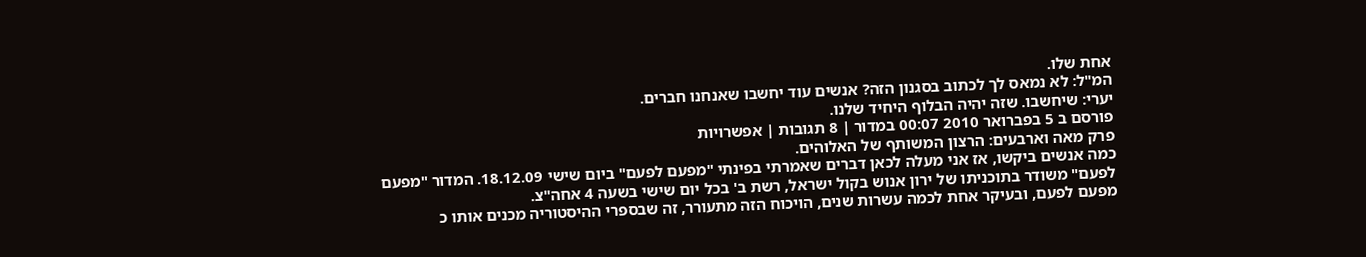אחת שלו.
המ"ל: לא נמאס לך לכתוב בסגנון הזה? אנשים עוד יחשבו שאנחנו חברים.
יערי: שיחשבו. שזה יהיה הבלוף היחיד שלנו.
פורסם ב 5 בפברואר 2010 00:07 במדור | 8 תגובות | אפשרויות
פרק מאה וארבעים: הרצון המשותף של האלוהים.
כמה אנשים ביקשו, אז אני מעלה לכאן דברים שאמרתי בפינתי "מפעם לפעם" ביום שישי 18.12.09. המדור "מפעם לפעם" משודר בתוכניתו של ירון אנוש בקול ישראל, רשת ב' בכל יום שישי בשעה 4 אחה"צ.
מפעם לפעם, ובעיקר אחת לכמה עשרות שנים, הויכוח הזה מתעורר, זה שבספרי ההיסטוריה מכנים אותו כ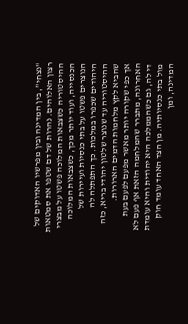"נצחי", בין המדינה ובין מפרשיו האדוקים של רצון האלוהים. נהרות של דם שטפו את סמטאות ההיסטוריה כשצבאות המלוכה פשטו על מבצרי הכנסייה, ועוד יותר מכך, כשצבאות המלוכה הנוצרים פשטו על בתי כנסיות ועיירות של היהודים שכפרו במלכות. כך התפתלה לה ההיסטוריה עד שנוצר שלטון יהודי בריא, כזה שהביא לקץ מלחמות הדמים הארורות.
אך כפי שקורה יותר מאשר מפעם לפעם בעת האחרונה, מתברר שהמלחמה הזאת אף פעם לא די לה, גם כשהממלכה היא יהודית והיא עומדת מול בתי כנסיותיה. מן הצד האחד עומד חוק המדינה, ומן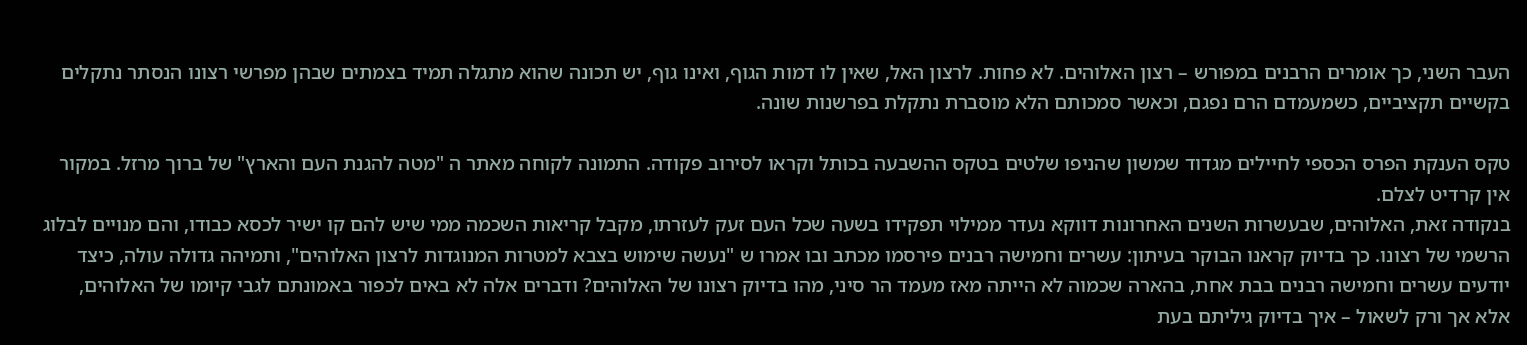העבר השני, כך אומרים הרבנים במפורש – רצון האלוהים. לא פחות. לרצון האל, שאין לו דמות הגוף, ואינו גוף, יש תכונה שהוא מתגלה תמיד בצמתים שבהן מפרשי רצונו הנסתר נתקלים בקשיים תקציביים, כשמעמדם הרם נפגם, וכאשר סמכותם הלא מוסברת נתקלת בפרשנות שונה.

טקס הענקת הפרס הכספי לחיילים מגדוד שמשון שהניפו שלטים בטקס ההשבעה בכותל וקראו לסירוב פקודה. התמונה לקוחה מאתר ה "מטה להגנת העם והארץ" של ברוך מרזל. במקור אין קרדיט לצלם.
בנקודה זאת, האלוהים, שבעשרות השנים האחרונות דווקא נעדר ממילוי תפקידו בשעה שכל העם זעק לעזרתו, מקבל קריאות השכמה ממי שיש להם קו ישיר לכסא כבודו, והם מנויים לבלוג הרשמי של רצונו. כך בדיוק קראנו הבוקר בעיתון: עשרים וחמישה רבנים פירסמו מכתב ובו אמרו ש "נעשה שימוש בצבא למטרות המנוגדות לרצון האלוהים", ותמיהה גדולה עולה, כיצד יודעים עשרים וחמישה רבנים בבת אחת, בהארה שכמוה לא הייתה מאז מעמד הר סיני, מהו בדיוק רצונו של האלוהים? ודברים אלה לא באים לכפור באמונתם לגבי קיומו של האלוהים, אלא אך ורק לשאול – איך בדיוק גיליתם בעת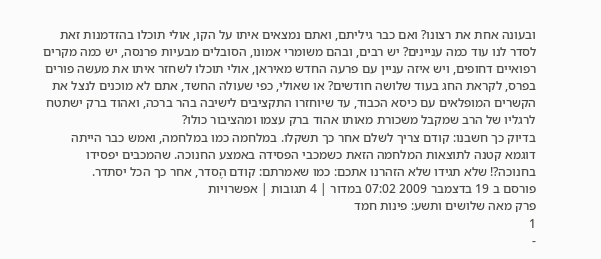ובעונה אחת את רצונו? ואם כבר גיליתם, ואתם נמצאים איתו על הקו, אולי תוכלו בהזדמנות זאת לסדר לנו עוד כמה עניינים? יש רבים, ובהם משומרי אמונו, הסובלים מבעיות פרנסה, יש כמה מקרים רפואיים דחופים, ויש איזה עניין עם פרעה החדש מאיראן, אולי תוכלו לשחזר איתו את מעשה פורים בפרס, לקראת החג בעוד שלושה חודשים? או שאולי, כפי שעולה החשד, אתם לא מוכנים לנצל את הקשרים המופלאים עם כיסא הכבוד, עד שיוחזרו התקציבים לישיבה בהר ברכה, ואהוד ברק ישתטח לרגליו של הרב שמקבל משכורת מאותו אהוד ברק עצמו ומהציבור כולו?
בדיוק כך חשבנו: קודם צריך לשלם אחר כך תשקלו. במלחמה כמו במלחמה, ואמש כבר הייתה דוגמא קטנה לתוצאות המלחמה הזאת כשמכבי הפסידה באמצע החנוכה. שהמכבים יפסידו בחנוכה?! שלא תגידו שלא הזהרנו אתכם: כמו שאמרתם: קודם הֶסדר, אחר כך הכל יסתדר.
פורסם ב 19 בדצמבר 2009 07:02 במדור | 4 תגובות | אפשרויות
פרק מאה שלושים ותשע: פינות חמד
1
-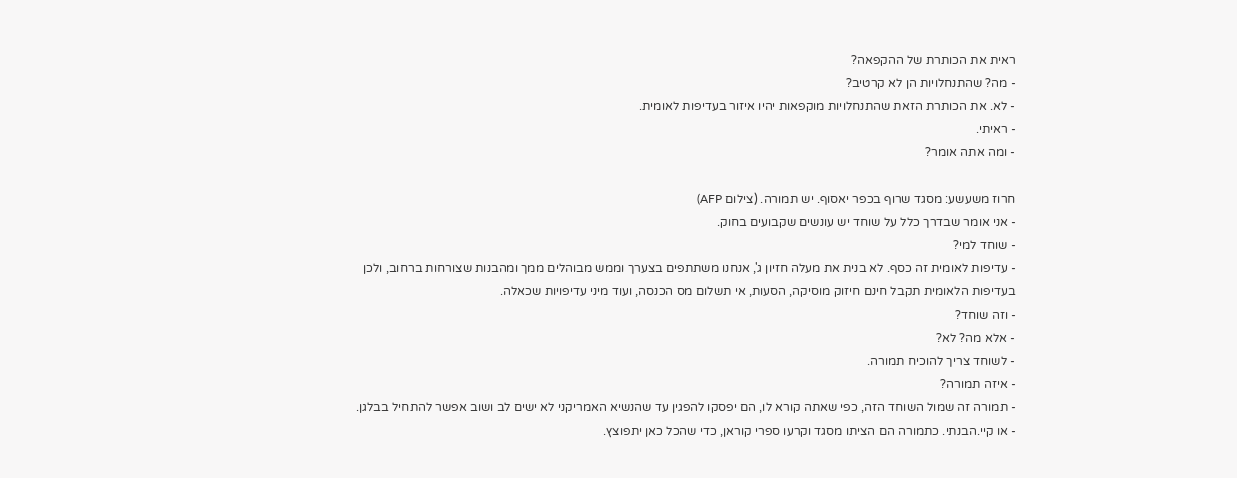ראית את הכותרת של ההקפאה?
- מה? שהתנחלויות הן לא קרטיב?
- לא. את הכותרת הזאת שהתנחלויות מוקפאות יהיו איזור בעדיפות לאומית.
- ראיתי.
- ומה אתה אומר?

חרוז משעשע: מסגד שרוף בכפר יאסוף. יש תמורה. (צילום AFP)
- אני אומר שבדרך כלל על שוחד יש עונשים שקבועים בחוק.
- שוחד למי?
- עדיפות לאומית זה כסף. לא בנית את מעלה חזיון ג', אנחנו משתתפים בצערך וממש מבוהלים ממך ומהבנות שצורחות ברחוב, ולכן בעדיפות הלאומית תקבל חינם חיזוק מוסיקה, הסעות, אי תשלום מס הכנסה, ועוד מיני עדיפויות שכאלה.
- וזה שוחד?
- אלא מה? לא?
- לשוחד צריך להוכיח תמורה.
- איזה תמורה?
- תמורה זה שמול השוחד הזה, כפי שאתה קורא לו, הם יפסקו להפגין עד שהנשיא האמריקני לא ישים לב ושוב אפשר להתחיל בבלגן.
- או קיי.הבנתי. כתמורה הם הציתו מסגד וקרעו ספרי קוראן, כדי שהכל כאן יתפוצץ.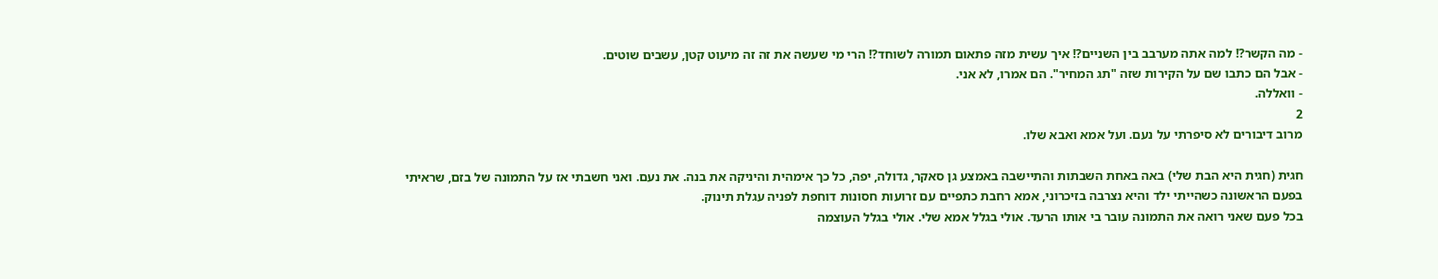- מה הקשר?! למה אתה מערבב בין השניים?! איך עשית מזה פתאום תמורה לשוחד?! הרי מי שעשה את זה זה מיעוט קטן, עשבים שוטים.
- אבל הם כתבו שם על הקירות שזה "תג המחיר". הם אמרו, לא אני.
- וואללה.
2
מרוב דיבורים לא סיפרתי על נעם. ועל אמא ואבא שלו.

חגית (חגית היא הבת שלי) באה באחת השבתות והתיישבה באמצע גן סאקר, גדולה, יפה, כל כך אימהית והיניקה את בנה. את נעם. ואני חשבתי אז על התמונה של בזם, שראיתי בפעם הראשונה כשהייתי ילד והיא נצרבה בזיכרוני, אמא רחבת כתפיים עם זרועות חסונות דוחפת לפניה עגלת תינוק.
בכל פעם שאני רואה את התמונה עובר בי אותו הרעד. אולי בגלל אמא שלי. אולי בגלל העוצמה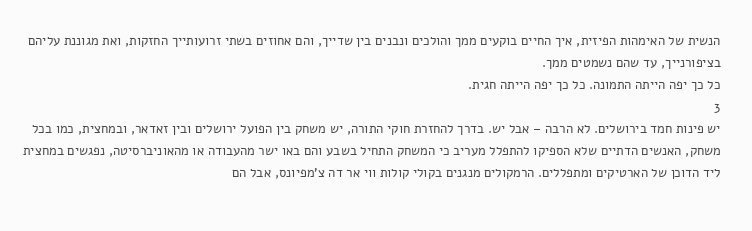הנשית של האימהות הפיזית, איך החיים בוקעים ממך והולכים ונבנים בין שדייך, והם אחוזים בשתי זרועותייך החזקות, ואת מגוננת עליהם בציפורנייך, עד שהם נשמטים ממך.
כל כך יפה הייתה התמונה. כל כך יפה הייתה חגית.
3
יש פינות חמד בירושלים. לא הרבה – אבל יש. בדרך להחזרת חוקי התורה, יש משחק בין הפועל ירושלים ובין זאדאר, ובמחצית, כמו בכל משחק, האנשים הדתיים שלא הספיקו להתפלל מעריב כי המשחק התחיל בשבע והם באו ישר מהעבודה או מהאוניברסיטה, נפגשים במחצית ליד הדוכן של הארטיקים ומתפללים. הרמקולים מנגנים בקולי קולות ווי אר דה צ'מפיונס, אבל הם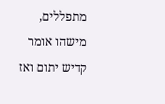מתפללים, מישהו אומר קדיש יתום ואז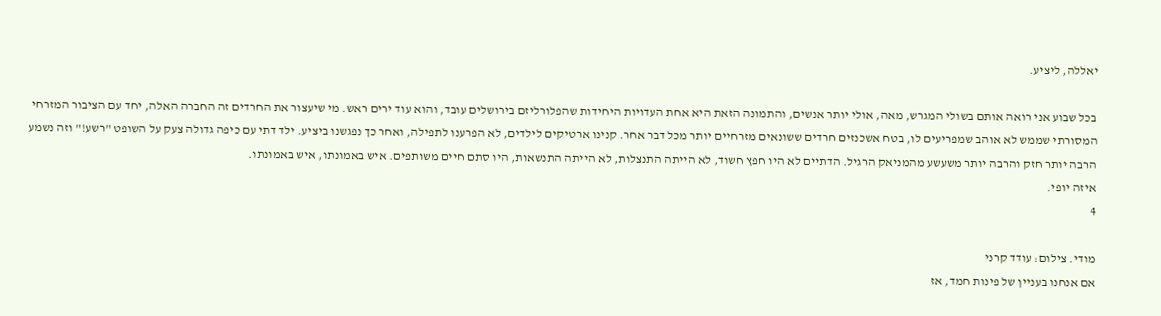יאללה, ליציע.

בכל שבוע אני רואה אותם בשולי המגרש, מאה, אולי יותר אנשים, והתמונה הזאת היא אחת העדויות היחידות שהפלורליזם בירושלים עובד, והוא עוד ירים ראש. מי שיעצור את החרדים זה החברה האלה, יחד עם הציבור המזרחי המסורתי שממש לא אוהב שמפריעים לו, בטח אשכנזים חרדים ששונאים מזרחיים יותר מכל דבר אחר. קנינו ארטיקים לילדים, לא הפרענו לתפילה, ואחר כך נפגשנו ביציע. ילד דתי עם כיפה גדולה צעק על השופט "רשע!" וזה נשמע הרבה יותר חזק והרבה יותר משעשע מהמניאק הרגיל. הדתיים לא היו חפץ חשוד, לא הייתה התנצלות, לא הייתה התנשאות, היו סתם חיים משותפים. איש באמונתו, איש באמונתו.
איזה יופי.
4

מודי. צילום: עודד קרני
אם אנחנו בעניין של פינות חמד, אז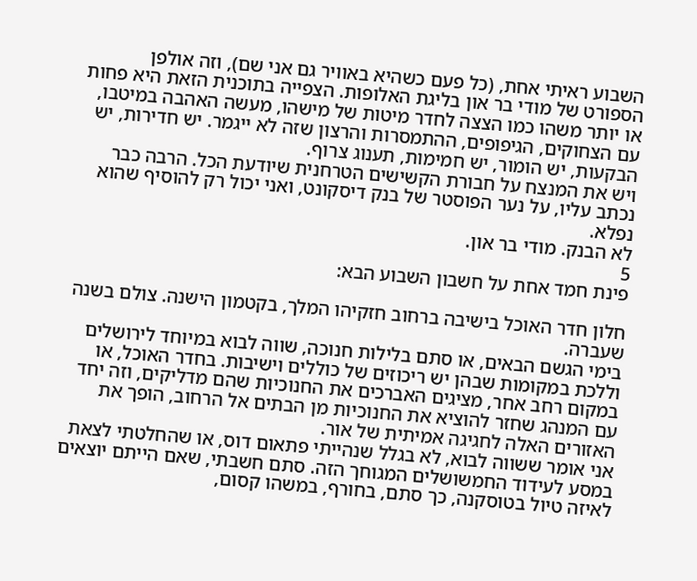השבוע ראיתי אחת, (כל פעם כשהיא באוויר גם אני שם), וזה אולפן הספורט של מודי בר און בליגת האלופות. הצפייה בתוכנית הזאת היא פחות או יותר משהו כמו הצצה לחדר מיטות של מישהו, מעשה האהבה במיטבו, עם הצחוקים, הגיפופים, ההתמסרות והרצון שזה לא ייגמר. יש חדירות, יש הבקעות, יש הומור, יש חמימות, תענוג צרוף.
ויש את המנצח על חבורת הקשישים הטרחנית שיודעת הכל. הרבה כבר נכתב עליו, על נער הפוסטר של בנק דיסקונט, ואני יכול רק להוסיף שהוא נפלא.
לא הבנק. מודי בר און.
5
פינת חמד אחת על חשבון השבוע הבא:

חלון חדר האוכל בישיבה ברחוב חזקיהו המלך, בקטמון הישנה. צולם בשנה שעברה.
בימי הגשם הבאים, או סתם בלילות חנוכה, שווה לבוא במיוחד לירושלים וללכת במקומות שבהן יש ריכוזים של כוללים וישיבות. בחדר האוכל, או במקום רחב אחר, מציגים האברכים את החנוכיות שהם מדליקים, וזה יחד עם המנהג שחזר להוציא את החנוכיות מן הבתים אל הרחוב, הופך את האזורים האלה לחגיגה אמיתית של אור.
אני אומר ששווה לבוא, לא בגלל שנהייתי פתאום דוס, או שהחלטתי לצאת במסע לעידוד החמשושלים המגוחך הזה. סתם חשבתי, שאם הייתם יוצאים לאיזה טיול בטוסקנה, כך סתם, בחורף, במשהו קסום,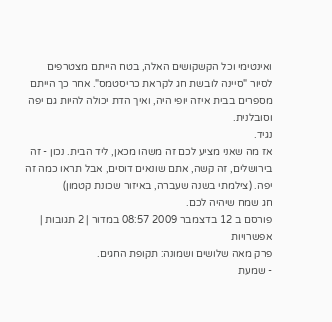ואינטימי וכל הקשקושים האלה, בטח הייתם מצטרפים לסיור "סיינה לובשת חג לקראת כריסטמס". אחר כך הייתם מספרים בבית איזה יופי היה, ואיך הדת יכולה להיות גם יפה וסובלנית.
נגיד.
אז מה שאני מציע לכם זה משהו מכאן, ליד הבית. נכון - זה בירושלים, זה קשה, אתם שונאים דוסים, אבל תראו כמה זה יפה. (צילמתי בשנה שעברה, באיזור שכונת קטמון)
חג שמח שיהיה לכם.
פורסם ב 12 בדצמבר 2009 08:57 במדור | 2 תגובות | אפשרויות
פרק מאה שלושים ושמונה: תקופת החגים.
- שמעת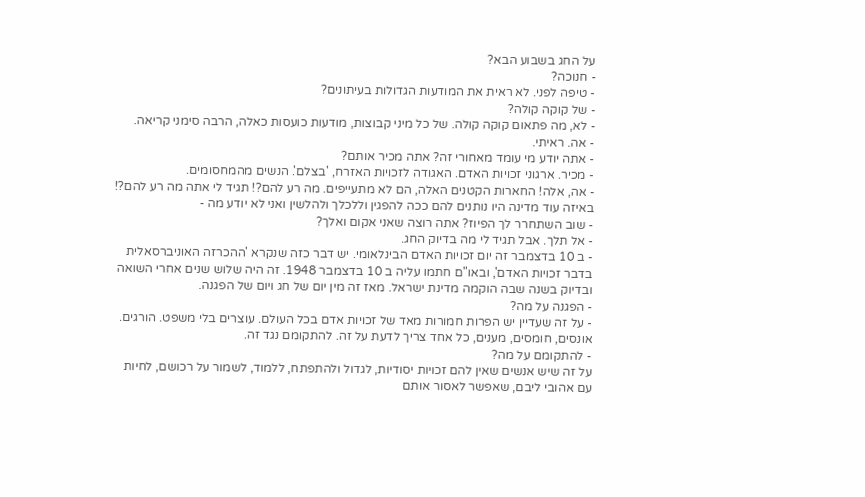על החג בשבוע הבא?
- חנוכה?
- טיפה לפני. לא ראית את המודעות הגדולות בעיתונים?
- של קוקה קולה?
- לא, מה פתאום קוקה קולה. של כל מיני קבוצות, מודעות כועסות כאלה, הרבה סימני קריאה.
- אה. ראיתי.
- אתה יודע מי עומד מאחורי זה? אתה מכיר אותם?
- מכיר. ארגוני זכויות האדם. האגודה לזכויות האזרח, 'בצלם'. הנשים מהמחסומים.
- אה, אלה! החארות הקטנים האלה, הם לא מתעייפים. מה רע להם?! תגיד לי אתה מה רע להם?! באיזה עוד מדינה היו נותנים להם ככה להפגין וללכלך ולהלשין ואני לא יודע מה -
- שוב השתחרר לך הפיוז? אתה רוצה שאני אקום ואלך?
- אל תלך. אבל תגיד לי מה בדיוק החג.
- ב 10 בדצמבר זה יום זכויות האדם הבינלאומי. יש דבר כזה שנקרא 'ההכרזה האוניברסאלית בדבר זכויות האדם', ובאו"ם חתמו עליה ב 10 בדצמבר 1948. זה היה שלוש שנים אחרי השואה ובדיוק בשנה שבה הוקמה מדינת ישראל. מאז זה מין יום של חג ויום של הפגנה.
- הפגנה על מה?
- על זה שעדיין יש הפרות חמורות מאד של זכויות אדם בכל העולם. עוצרים בלי משפט. הורגים. אונסים, חומסים, מענים, כל אחד צריך לדעת על זה. להתקומם נגד זה.
- להתקומם על מה?
על זה שיש אנשים שאין להם זכויות יסודיות, לגדול ולהתפתח, ללמוד, לשמור על רכושם, לחיות עם אהובי ליבם, שאפשר לאסור אותם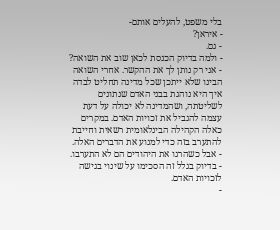בלי משפט, להעלים אותם-
- איראן?
- גם.
- ולמה בדיוק הכנסת לכאן שוב את השואה?
- אני רק נותן לך את ההקשר. אחרי השואה הבינו שלא ייתכן שכל מדינה תחליט לבדה איך היא נוהגת בבני האדם שנתונים לשליטתה, ושהמדינה לא יכולה על דעת עצמה להגביל את זכויות האדם. במקרים כאלה הקהילה הבינלאומית רשאית וחייבת להתערב בזה כדי למנוע את הדברים האלה.
- אבל כשהרגו את היהודים הם לא התערבו.
- בדיוק בגלל זה הסכימו על שינוי בגישה לזכויות האדם.
-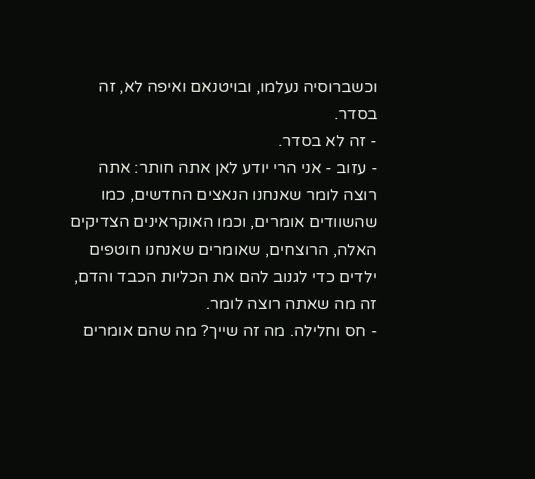וכשברוסיה נעלמו, ובויטנאם ואיפה לא, זה בסדר.
- זה לא בסדר.
- עזוב - אני הרי יודע לאן אתה חותר: אתה רוצה לומר שאנחנו הנאצים החדשים, כמו שהשוודים אומרים, וכמו האוקראינים הצדיקים האלה, הרוצחים, שאומרים שאנחנו חוטפים ילדים כדי לגנוב להם את הכליות הכבד והדם, זה מה שאתה רוצה לומר.
- חס וחלילה. מה זה שייך? מה שהם אומרים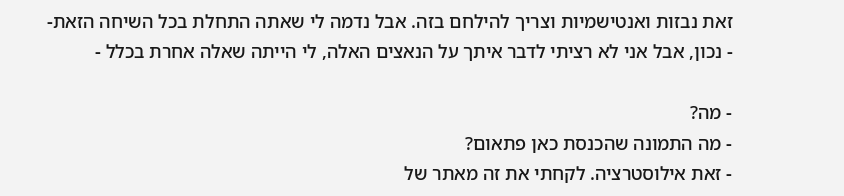זאת נבזות ואנטישמיות וצריך להילחם בזה. אבל נדמה לי שאתה התחלת בכל השיחה הזאת-
- נכון, אבל אני לא רציתי לדבר איתך על הנאצים האלה, לי הייתה שאלה אחרת בכלל -

- מה?
- מה התמונה שהכנסת כאן פתאום?
- זאת אילוסטרציה. לקחתי את זה מאתר של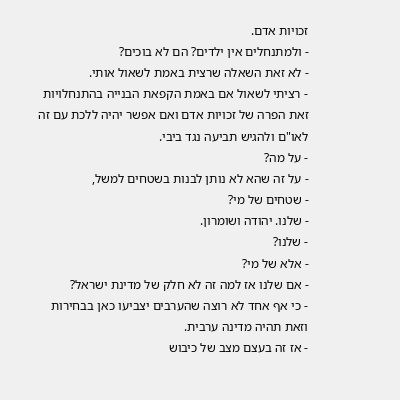זכויות אדם.
- ולמתנחלים אין ילדים? הם לא בוכים?
- לא זאת השאלה שרצית באמת לשאול אותי.
- רציתי לשאול אם באמת הקפאת הבנייה בהתנחלויות זאת הפרה של זכויות אדם ואם אפשר יהיה ללכת עם זה לאו"ם ולהגיש תביעה נגד ביבי.
- על מה?
- על זה שהא לא נותן לבנות בשטחים למשל,
- שטחים של מי?
- שלנו. יהודה ושומרון.
- שלנו?
- אלא של מי?
- אם שלנו אז למה זה לא חלק של מדינת ישראל?
- כי אף אחד לא רוצה שהערבים יצביעו כאן בבחירות וזאת תהיה מדינה ערבית.
- אז זה בעצם מצב של כיבוש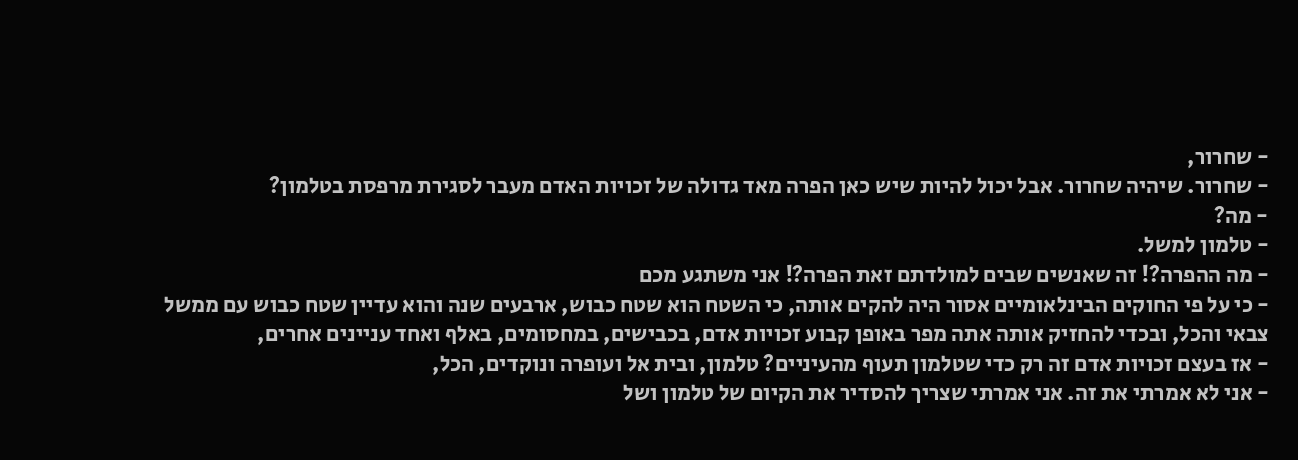- שחרור,
- שחרור. שיהיה שחרור. אבל יכול להיות שיש כאן הפרה מאד גדולה של זכויות האדם מעבר לסגירת מרפסת בטלמון?
- מה?
- טלמון למשל.
- מה ההפרה?! זה שאנשים שבים למולדתם זאת הפרה?! אני משתגע מכם
- כי על פי החוקים הבינלאומיים אסור היה להקים אותה, כי השטח הוא שטח כבוש, ארבעים שנה והוא עדיין שטח כבוש עם ממשל צבאי והכל, ובכדי להחזיק אותה אתה מפר באופן קבוע זכויות אדם, בכבישים, במחסומים, באלף ואחד עניינים אחרים,
- אז בעצם זכויות אדם זה רק כדי שטלמון תעוף מהעיניים? טלמון, ובית אל ועופרה ונוקדים, הכל,
- אני לא אמרתי את זה. אני אמרתי שצריך להסדיר את הקיום של טלמון ושל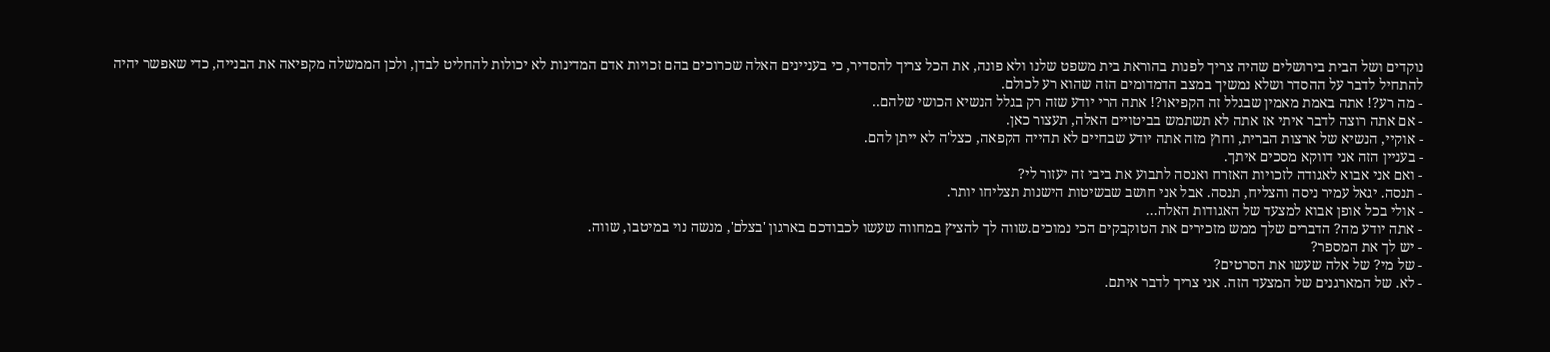נוקדים ושל הבית בירושלים שהיה צריך לפנות בהוראת בית משפט שלנו ולא פונה, את הכל צריך להסדיר, כי בעניינים האלה שכרוכים בהם זכויות אדם המדינות לא יכולות להחליט לבדן, ולכן הממשלה מקפיאה את הבנייה, כדי שאפשר יהיה להתחיל לדבר על ההסדר ושלא נמשיך במצב הדמדומים הזה שהוא רע לכולם.
- מה רע?! אתה באמת מאמין שבגלל זה הקפיאו?! אתה הרי יודע שזה רק בגלל הנשיא הכושי שלהם..
- אם אתה רוצה לדבר איתי אז אתה לא תשתמש בביטויים האלה, תעצור כאן.
- אוקיי, הנשיא של ארצות הברית, וחוץ מזה אתה יודע שבחיים לא תהייה הקפאה, כצל'ה לא ייתן להם.
- בעניין הזה אני דווקא מסכים איתך.
- ואם אני אבוא לאגודה לזכויות האזרח ואנסה לתבוע את ביבי זה יעזור לי?
- תנסה. יגאל עמיר ניסה והצליח, תנסה. אבל אני חושב שבשיטות הישנות תצליחו יותר.
- אולי בכל אופן אבוא למצעד של האגודות האלה...
- אתה יודע מה? הדברים שלך ממש מזכירים את הטוקבקים הכי נמוכים.שווה לך להציץ במחווה שעשו לכבודכם בארגון 'בצלם', מנשה נוי במיטבו, שווה.
- יש לך את המספר?
- של מי? של אלה שעשו את הסרטים?
- לא. של המארגנים של המצעד הזה. אני צריך לדבר איתם.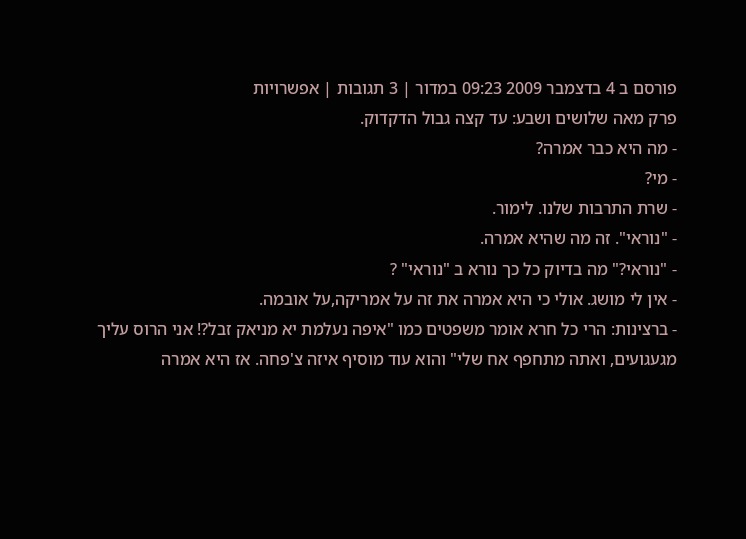פורסם ב 4 בדצמבר 2009 09:23 במדור | 3 תגובות | אפשרויות
פרק מאה שלושים ושבע: עד קצה גבול הדקדוק.
- מה היא כבר אמרה?
- מי?
- שרת התרבות שלנו. לימור.
- "נוראי". זה מה שהיא אמרה.
- "נוראי?" מה בדיוק כל כך נורא ב "נוראי" ?
- אין לי מושג. אולי כי היא אמרה את זה על אמריקה,על אובמה.
- ברצינות: הרי כל חרא אומר משפטים כמו "איפה נעלמת יא מניאק זבל?! אני הרוס עליך מגעגועים, ואתה מתחפף אח שלי" והוא עוד מוסיף איזה צ'פחה. אז היא אמרה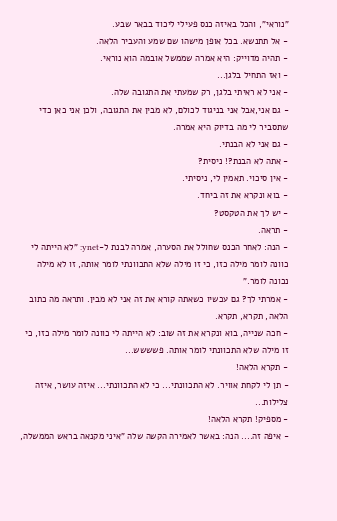"נוראי", והכל באיזה כנס פעילי ליכוד בבאר שבע.
- אל תתנשא. בכל אופן מישהו שם שמע והעביר הלאה.
- תהיה מדוייק: היא אמרה שממשל אובמה הוא נוראי.
- ואז התחיל בלגן...
- אני לא ראיתי בלגן, רק שמעתי את התגובה שלה.
- גם אני,אבל אני בניגוד לכולם, לא מבין את התגובה, ולכן אני כאן כדי שתסביר לי מה בדיוק היא אמרה.
- גם אני לא הבנתי.
- אתה לא הבנת?! ניסית?
- אין סיכוי. תאמין לי, ניסיתי.
- בוא ונקרא את זה ביחד.
- יש לך את הטקסט?
- תראה.
- הנה: לאחר הכנס שחולל את הסערה, אמרה לבנת ל-ynet: "לא הייתה לי כוונה לומר מילה כזו, כי זו מילה שלא התכוונתי לומר אותה, זו לא מילה נכונה לומר."
- אמרתי לך? גם עכשיו כשאתה קורא את זה אני לא מבין. ותראה מה כתוב הלאה, תקרא, תקרא.
- חכה שנייה, בוא ונקרא את זה שוב: לא הייתה לי כוונה לומר מילה כזו, כי זו מילה שלא התכוונתי לומר אותה. פשששש...
- תקרא הלאה!
- תן לי לקחת אוויר. לא התכוונתי... כי לא התכוונתי... איזה עושר, איזה צלילות...
- מספיק! תקרא הלאה!
- איפה זה.... הנה: באשר לאמירה הקשה שלה "איני מקנאה בראש הממשלה,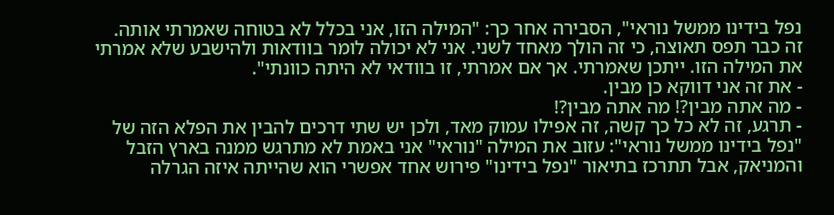נפל בידינו ממשל נוראי", הסבירה אחר כך: "המילה הזו, אני בכלל לא בטוחה שאמרתי אותה. זה כבר תפס תאוצה, כי זה הולך מאחד לשני. אני לא יכולה לומר בוודאות ולהישבע שלא אמרתי את המילה הזו. ייתכן שאמרתי. אך אם אמרתי, זו בוודאי לא היתה כוונתי".
- את זה אני דווקא כן מבין.
- מה אתה מבין?! מה אתה מבין?!
- תרגע, זה לא כל כך קשה, זה אפילו עמוק מאד, ולכן יש שתי דרכים להבין את הפלא הזה של "נפל בידינו ממשל נוראי": עזוב את המילה "נוראי" אני באמת לא מתרגש ממנה בארץ הזבל והמניאק, אבל תתרכז בתיאור "נפל בידינו" פירוש אחד אפשרי הוא שהייתה איזה הגרלה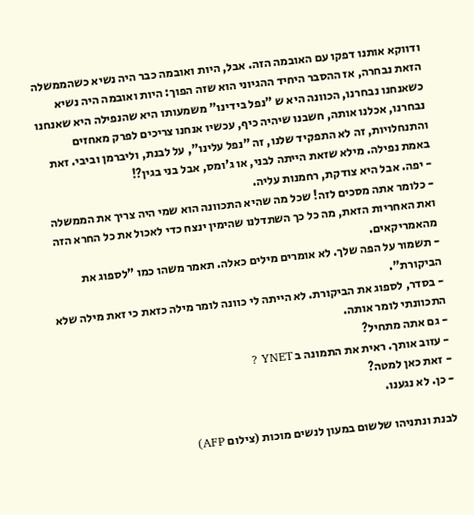ודווקא אותנו דפקו עם האובמה הזה. אבל, היות ואובמה כבר היה נשיא כשהממשלה הזאת נבחרה, אז ההסבר היחיד ההגיוני הוא שזה הפוך: היות ואובמה היה נשיא כשאנחנו נבחרנו, הכוונה היא ש "נפל בידינו" משמעותו היא שהנפילה היא שאנחנו נבחרנו, אכלנו אותה, חשבנו שיהיה כיף, עכשיו אנחנו צריכים לפרק מאחזים והתנחלויות, זה לא התפקיד שלנו, זה "נפל עלינו", על לבנת, וליברמן וביבי. זאת באמת נפילה. מילא שזאת הייתה לבני, או ג'ומס, אבל בני בגין?!
- יפה. אבל היא צודקת, רחמנות עליה.
- כלומר אתה מסכים לזה! שכל מה שהיא התכוונה הוא שמי היה צריך את הממשלה ואת האחריות הזאת, מה כל כך השתדלנו שהימין ינצח כדי לאכול את כל החרא הזה מהאמריקאים.
- תשמור על הפה שלך. לא אומרים מילים כאלה. תאמר משהו כמו "לספוג את הביקורת".
- בסדר, לספוג את הביקורת. לא הייתה לי כוונה לומר מילה כזאת כי זאת מילה שלא התכוונתי לומר אותה.
- גם אתה מתחיל?
- עזוב אותך. ראית את התמונה ב YNET ?
- זאת כאן למטה?
- כן. לא נגענו.

לבנת ונתניהו שלשום במעון לנשים מוכות (צילום AFP)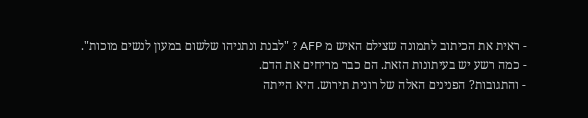- ראית את הכיתוב לתמונה שצילם האיש מ AFP ? "לבנת ונתניהו שלשום במעון לנשים מוכות".
- כמה רשע יש בעיתונות הזאת. הם כבר מריחים את הדם.
- והתגובות? הפנינים האלה של רונית תירוש. היא הייתה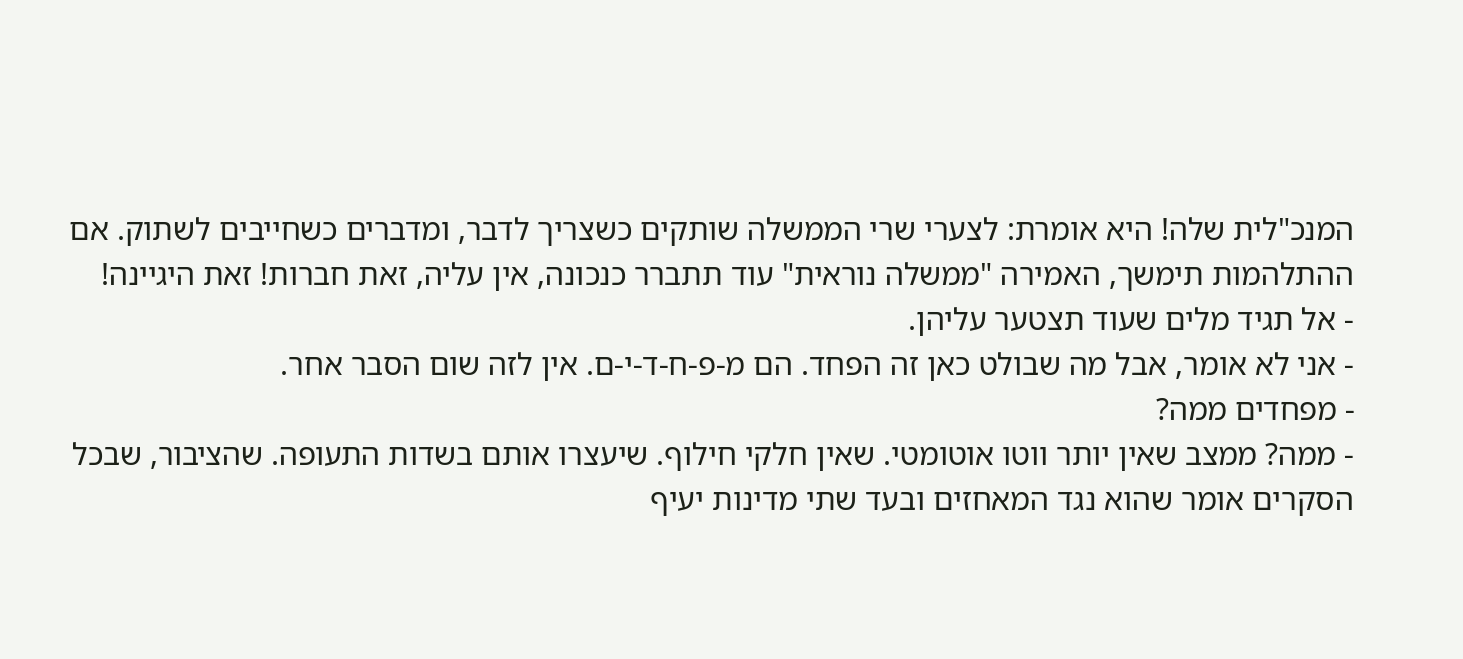המנכ"לית שלה! היא אומרת: לצערי שרי הממשלה שותקים כשצריך לדבר, ומדברים כשחייבים לשתוק. אם ההתלהמות תימשך, האמירה "ממשלה נוראית" עוד תתברר כנכונה, אין עליה, זאת חברות! זאת היגיינה!
- אל תגיד מלים שעוד תצטער עליהן.
- אני לא אומר, אבל מה שבולט כאן זה הפחד. הם מ-פ-ח-ד-י-ם. אין לזה שום הסבר אחר.
- מפחדים ממה?
- ממה? ממצב שאין יותר ווטו אוטומטי. שאין חלקי חילוף. שיעצרו אותם בשדות התעופה. שהציבור, שבכל הסקרים אומר שהוא נגד המאחזים ובעד שתי מדינות יעיף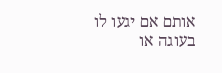אותם אם יגעו לו בעוגה או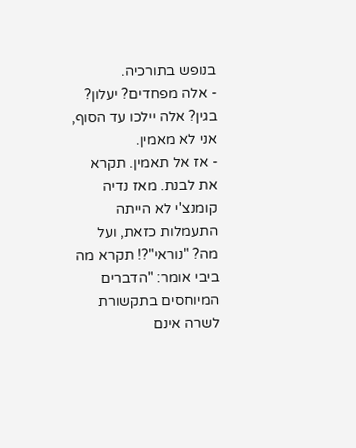בנופש בתורכיה.
- אלה מפחדים? יעלון? בגין? אלה יילכו עד הסוף, אני לא מאמין.
- אז אל תאמין. תקרא את לבנת. מאז נדיה קומנצ'י לא הייתה התעמלות כזאת, ועל מה? "נוראי"?! תקרא מה ביבי אומר: "הדברים המיוחסים בתקשורת לשרה אינם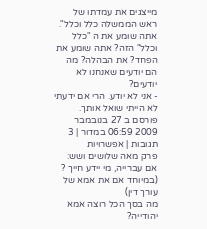מייצגים את עמדתו של ראש הממשלה כלל וכלל". אתה שומע את ה "כלל וכלל" הזה? אתה שומע את הפחד? את הבהלה? מה הם יודעים שאנחנו לא יודעים?
- אני לא יודע. הרי אם ידעתי לא הייתי שואל אותך.
פורסם ב 27 בנובמבר 2009 06:59 במדור | 3 תגובות | אפשרויות
פרק מאה שלושים ושש: אם עברייה, מי יידע חייך ? (במיוחד אם את אמא של עורך דין)
מה בסך הכל רוצה אמא יהודייה?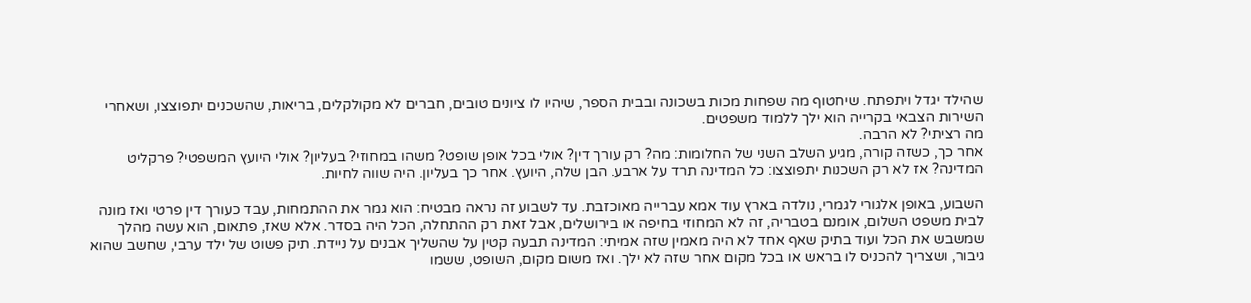שהילד יגדל ויתפתח. שיחטוף מה שפחות מכות בשכונה ובבית הספר, שיהיו לו ציונים טובים, חברים לא מקולקלים, בריאות, שהשכנים יתפוצצו, ושאחרי השירות הצבאי בקרייה הוא ילך ללמוד משפטים.
מה רציתי? לא הרבה.
אחר כך, כשזה קורה, מגיע השלב השני של החלומות: מה? רק עורך דין? אולי בכל אופן שופט? משהו במחוזי? בעליון? אולי היועץ המשפטי? פרקליט המדינה? אז לא רק השכנות יתפוצצו: כל המדינה תרד על ארבע. הבן שלה, היועץ. אחר כך בעליון. היה שווה לחיות.

השבוע, באופן אלגורי לגמרי, נולדה בארץ עוד אמא עברייה מאוכזבת. עד לשבוע זה נראה מבטיח: הוא גמר את ההתמחות, עבד כעורך דין פרטי ואז מונה לבית משפט השלום, אומנם בטבריה, זה לא המחוזי בחיפה או בירושלים, אבל זאת רק ההתחלה, הכל היה בסדר. אלא שאז, פתאום, הוא עשה מהלך שמשבש את הכל ועוד בתיק שאף אחד לא היה מאמין שזה אמיתי: המדינה תבעה קטין על שהשליך אבנים על ניידת. תיק פשוט של ילד ערבי, שחשב שהוא גיבור, ושצריך להכניס לו בראש או בכל מקום אחר שזה לא ילך. ואז משום מקום, השופט, ששמו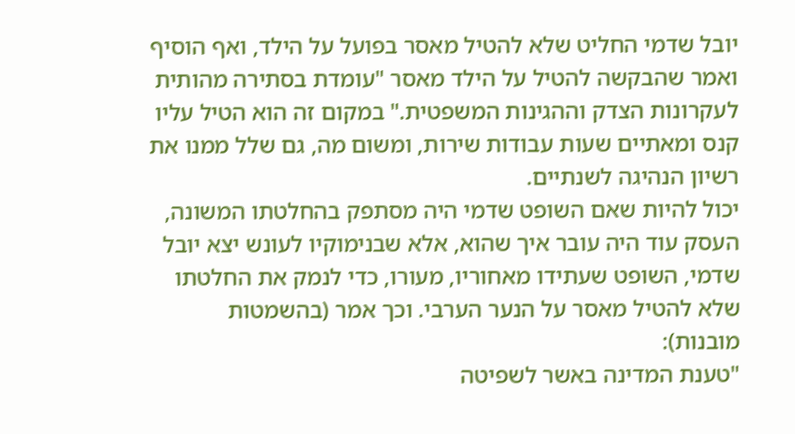יובל שדמי החליט שלא להטיל מאסר בפועל על הילד, ואף הוסיף ואמר שהבקשה להטיל על הילד מאסר "עומדת בסתירה מהותית לעקרונות הצדק וההגינות המשפטית." במקום זה הוא הטיל עליו קנס ומאתיים שעות עבודות שירות, ומשום מה, גם שלל ממנו את רשיון הנהיגה לשנתיים.
יכול להיות שאם השופט שדמי היה מסתפק בהחלטתו המשונה, העסק עוד היה עובר איך שהוא, אלא שבנימוקיו לעונש יצא יובל שדמי, השופט שעתידו מאחוריו, מעורו, כדי לנמק את החלטתו שלא להטיל מאסר על הנער הערבי. וכך אמר (בהשמטות מובנות):
"טענת המדינה באשר לשפיטה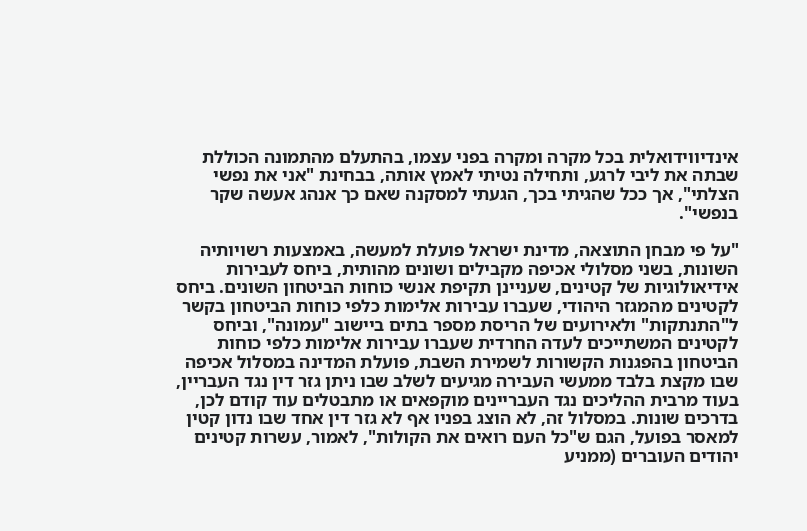אינדיווידואלית בכל מקרה ומקרה בפני עצמו, בהתעלם מהתמונה הכוללת שבתה את ליבי לרגע, ותחילה נטיתי לאמץ אותה, בבחינת "אני את נפשי הצלתי", אך ככל שהגיתי בכך, הגעתי למסקנה שאם כך אנהג אעשה שקר בנפשי".

"על פי מבחן התוצאה, מדינת ישראל פועלת למעשה, באמצעות רשויותיה השונות, בשני מסלולי אכיפה מקבילים ושונים מהותית, ביחס לעבירות אידיאולוגיות של קטינים, שעניינן תקיפת אנשי כוחות הביטחון השונים. ביחס לקטינים מהמגזר היהודי, שעברו עבירות אלימות כלפי כוחות הביטחון בקשר ל"התנתקות" ולאירועים של הריסת מספר בתים ביישוב "עמונה", וביחס לקטינים המשתייכים לעדה החרדית שעברו עבירות אלימות כלפי כוחות הביטחון בהפגנות הקשורות לשמירת השבת, פועלת המדינה במסלול אכיפה שבו מקצת בלבד ממעשי העבירה מגיעים לשלב שבו ניתן גזר דין נגד העבריין, בעוד מרבית ההליכים נגד העבריינים מוקפאים או מתבטלים עוד קודם לכן, בדרכים שונות. במסלול זה, לא הוצג בפניו אף לא גזר דין אחד שבו נדון קטין למאסר בפועל, הגם ש"כל העם רואים את הקולות", לאמור, עשרות קטינים יהודים העוברים (ממניע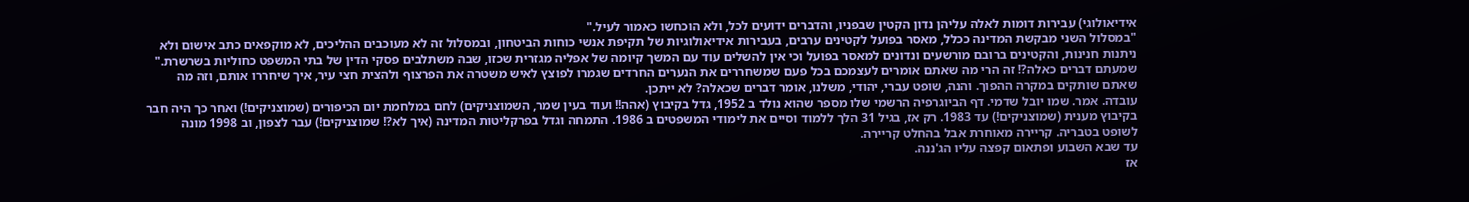אידיאולוגי) עבירות דומות לאלה עליהן נדון הקטין שבפניו, והדברים ידועים לכל, ולא הוכחשו כאמור לעיל."
"במסלול השני מבקשת המדינה ככלל, מאסר בפועל לקטינים ערבים, בעבירות אידיאולוגיות של תקיפת אנשי כוחות הביטחון, ובמסלול זה לא מעוכבים ההליכים, לא מוקפאים כתב אישום ולא ניתנות חנינות, והקטינים ברובם מורשעים ונדונים למאסר בפועל וכי אין להשלים עוד עם המשך קיומה של אפליה מגזרית שכזו, שבה משתלבים פסקי הדין של בתי המשפט כחוליות בשרשרת."
שמעתם דברים כאלה?! זה הרי מה שאתם אומרים לעצמכם בכל פעם שמשחררים את הנערים החרדים שגמרו לפוצץ לאיש משטרה את הפרצוף ולהצית חצי עיר, איך שיחררו אותם, וזה מה שאתם שותקים במקרה ההפוך. והנה, שופט עברי, יהודי, משלנו, אומר דברים שכאלה? לא ייתכן.
עובדה. אמר. שמו יובל שדמי. דף הביוגרפיה הרשמי שלו מספר שהוא נולד ב 1952, גדל בקיבוץ (אהה!! ועוד בעין שמר, השמוצניקים) לחם במלחמת יום הכיפורים (שמוצניקים!) ואחר כך היה חבר בקיבוץ מענית (שמוצניקים!) עד 1983. רק אז, בגיל 31 הלך ללמוד וסיים את לימודי המשפטים ב 1986. התמחה וגדל בפרקליטות המדינה (איך לא?! שמוצניקים!) עבר לצפון, וב 1998 מונה לשופט בטבריה. קריירה מאוחרת אבל בהחלט קריירה.
עד שבא השבוע ופתאום קפצה עליו הג'ננה.
אז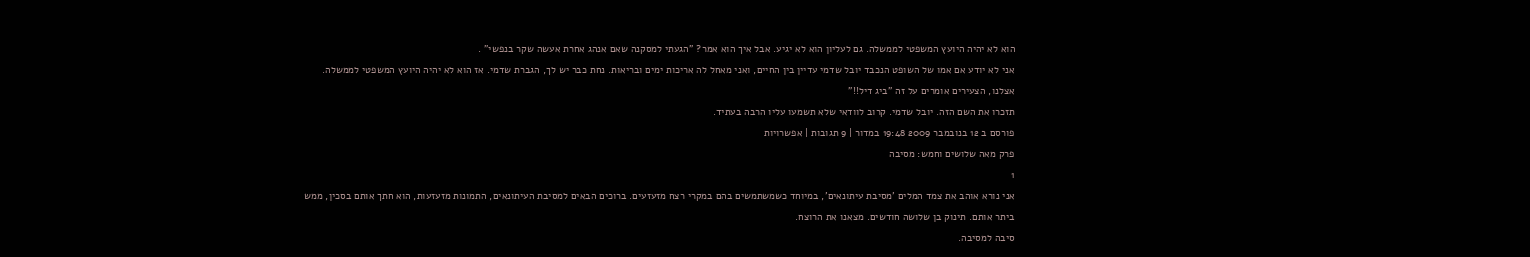הוא לא יהיה היועץ המשפטי לממשלה. גם לעליון הוא לא יגיע. אבל איך הוא אמר? "הגעתי למסקנה שאם אנהג אחרת אעשה שקר בנפשי" .
אני לא יודע אם אמו של השופט הנכבד יובל שדמי עדיין בין החיים, ואני מאחל לה אריכות ימים ובריאות. נחת כבר יש לך, הגברת שדמי. אז הוא לא יהיה היועץ המשפטי לממשלה. אצלנו, הצעירים אומרים על זה "ביג דיל!!"
תזכרו את השם הזה. יובל שדמי. קרוב לוודאי שלא תשמעו עליו הרבה בעתיד.
פורסם ב 12 בנובמבר 2009 19:48 במדור | 9 תגובות | אפשרויות
פרק מאה שלושים וחמש: מסיבה
1
אני נורא אוהב את צמד המלים 'מסיבת עיתונאים', במיוחד כשמשתמשים בהם במקרי רצח מזעזעים. ברוכים הבאים למסיבת העיתונאים, התמונות מזעזעות, הוא חתך אותם בסכין, ממש ביתר אותם. תינוק בן שלושה חודשים. מצאנו את הרוצח.
סיבה למסיבה.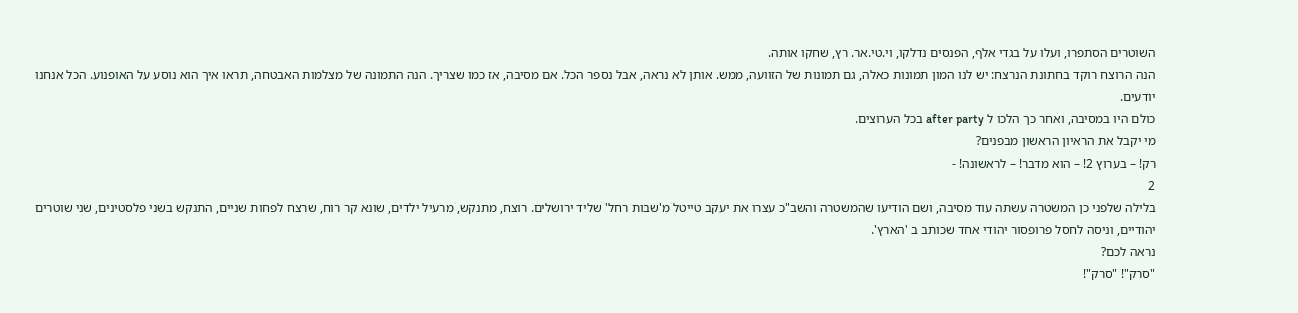השוטרים הסתפרו, ועלו על בגדי אלף, הפנסים נדלקו, וי.טי.אר. רץ, שחקו אותה.
הנה הרוצח רוקד בחתונת הנרצח: יש לנו המון תמונות כאלה, גם תמונות של הזוועה, ממש. אותן לא נראה, אבל נספר הכל. אם מסיבה, אז כמו שצריך. הנה התמונה של מצלמות האבטחה, תראו איך הוא נוסע על האופנוע. הכל אנחנו יודעים.
כולם היו במסיבה, ואחר כך הלכו ל after party בכל הערוצים.
מי יקבל את הראיון הראשון מבפנים?
רק! – בערוץ 2! – הוא מדבר! – לראשונה! -
2
בלילה שלפני כן המשטרה עשתה עוד מסיבה, ושם הודיעו שהמשטרה והשב"כ עצרו את יעקב טייטל מ'שבות רחל' שליד ירושלים. רוצח, מתנקש, מרעיל ילדים, שונא קר רוח, שרצח לפחות שניים, התנקש בשני פלסטינים, שני שוטרים יהודיים, וניסה לחסל פרופסור יהודי אחד שכותב ב 'הארץ'.
נראה לכם?
"סרק"! "סרק"!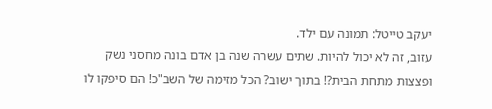יעקב טייטל: תמונה עם ילד.
עזוב, זה לא יכול להיות. שתים עשרה שנה בן אדם בונה מחסני נשק ופצצות מתחת הבית?! בתוך ישוב? הכל מזימה של השב"כ! הם סיפקו לו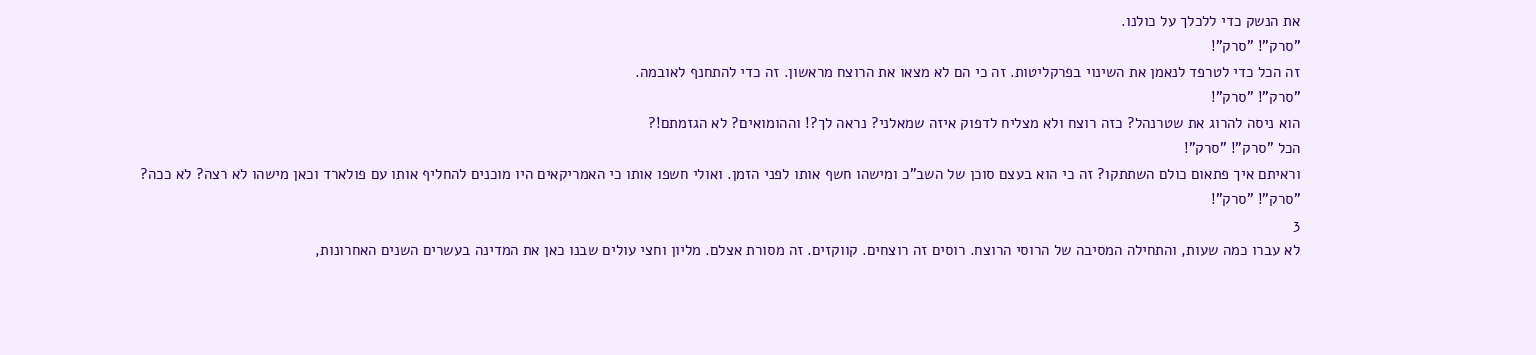את הנשק כדי ללכלך על כולנו.
"סרק"! "סרק"!
זה הכל כדי לטרפד לנאמן את השינוי בפרקליטות. זה כי הם לא מצאו את הרוצח מראשון. זה כדי להתחנף לאובמה.
"סרק"! "סרק"!
הוא ניסה להרוג את שטרנהל? כזה רוצח ולא מצליח לדפוק איזה שמאלני? נראה לך?! וההומואים? לא הגזמתם!?
הכל "סרק"! "סרק"!
וראיתם איך פתאום כולם השתתקו? זה כי הוא בעצם סוכן של השב"כ ומישהו חשף אותו לפני הזמן. ואולי חשפו אותו כי האמריקאים היו מוכנים להחליף אותו עם פולארד וכאן מישהו לא רצה? לא ככה?
"סרק"! "סרק"!
3
לא עברו כמה שעות, והתחילה המסיבה של הרוסי הרוצח. רוסים זה רוצחים. קווקזים. זה מסורת אצלם. מליון וחצי עולים שבנו כאן את המדינה בעשרים השנים האחרונות,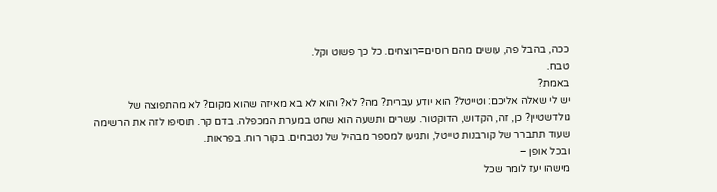ככה, בהבל פה, עושים מהם רוסים=רוצחים. כל כך פשוט וקל.
טבח.
באמת?
יש לי שאלה אליכם: וטייטל? הוא יודע עברית? מה? לא? והוא לא בא מאיזה שהוא מקום? לא מהתפוצה של גולדשטיין? כן, זה, הקדוש, הדוקטור. עשרים ותשעה הוא שחט במערת המכפלה. בדם קר. תוסיפו לזה את הרשימה שעוד תתברר של קורבנות טייטל, ותגיעו למספר מבהיל של נטבחים. בקור רוח. בפראות.
ובכל אופן –
מישהו יעז לומר שכל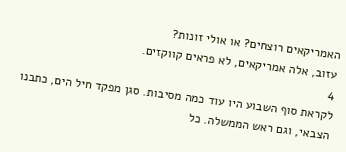האמריקאים רוצחים? או אולי זונות?
עזוב, אלה אמריקאים, לא פראים קווקזים.
4
לקראת סוף השבוע היו עוד כמה מסיבות. סגן מפקד חיל הים, כתבנו הצבאי, וגם ראש הממשלה. כל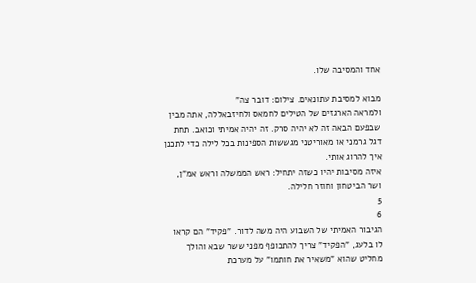אחד והמסיבה שלו.

מבוא למסיבת עתונאים. צילום: דובר צה"
ולמראה הארגזים של הטילים לחמאס ולחיזבאללה, אתה מבין שבפעם הבאה זה לא יהיה סרק. זה יהיה אמיתי וכואב. תחת דגל גרמני או מאוריטני מגששות הספינות בכל לילה כדי לתכנן איך להרוג אותי.
איזה מסיבות יהיו כשזה יתחיל: ראש הממשלה וראש אמ"ן, ושר הביטחון וחוזר חלילה.
5
6
הגיבור האמיתי של השבוע היה משה לדור. "פקיד" הם קראו לו בלעג, "הפקיד" צריך להתכופף מפני ששר שבא והולך מחליט שהוא "משאיר את חותמו" על מערכת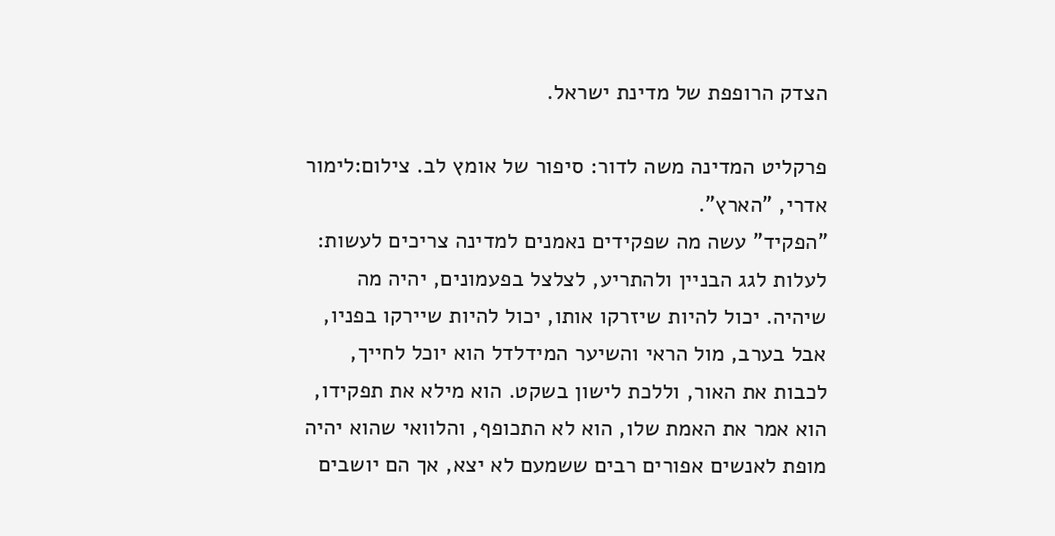הצדק הרופפת של מדינת ישראל.

פרקליט המדינה משה לדור: סיפור של אומץ לב. צילום:לימור אדרי, "הארץ".
"הפקיד" עשה מה שפקידים נאמנים למדינה צריכים לעשות: לעלות לגג הבניין ולהתריע, לצלצל בפעמונים, יהיה מה שיהיה. יכול להיות שיזרקו אותו, יכול להיות שיירקו בפניו, אבל בערב, מול הראי והשיער המידלדל הוא יוכל לחייך, לכבות את האור, וללכת לישון בשקט. הוא מילא את תפקידו, הוא אמר את האמת שלו, הוא לא התכופף, והלוואי שהוא יהיה מופת לאנשים אפורים רבים ששמעם לא יצא, אך הם יושבים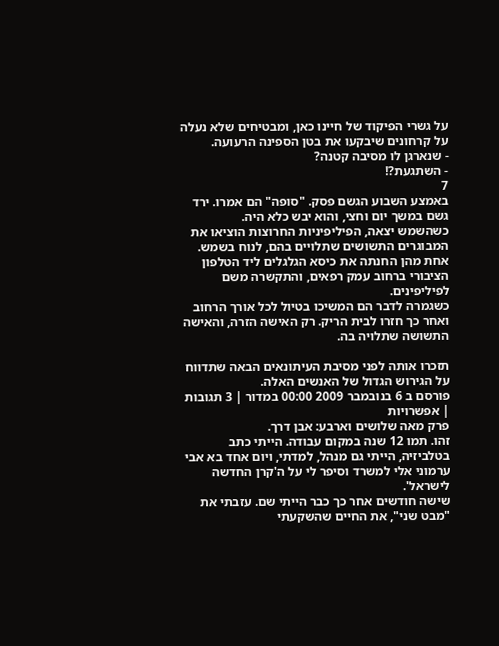על גשרי הפיקוד של חיינו כאן, ומבטיחים שלא נעלה על קרחונים שיבקעו את בטן הספינה הרעועה.
- שנארגן לו מסיבה קטנה?
- השתגעת?!
7
באמצע השבוע הגשם פסק. "סופה" הם אמרו. ירד גשם במשך יום וחצי, והוא יבש כלא היה.
כשהשמש יצאה, הפיליפיניות החרוצות הוציאו את המבוגרים התשושים שתלויים בהם, לנוח בשמש. אחת מהן החנתה את כיסא הגלגלים ליד הטלפון הציבורי ברחוב עמק רפאים, והתקשרה משם לפיליפינים.
כשגמרה לדבר הם המשיכו בטיול לכל אורך הרחוב ואחר כך חזרו לבית הריק. רק האישה הזרה, והאישה התשושה שתלויה בה.

תזכרו אותה לפני מסיבת העיתונאים הבאה שתדווח על הגירוש הגדול של האנשים האלה.
פורסם ב 6 בנובמבר 2009 00:00 במדור | 3 תגובות | אפשרויות
פרק מאה שלושים וארבע: אבן דרך.
זהו. תמו 12 שנה במקום עבודה. הייתי כתב בטלביזיה, הייתי גם מנהל, למדתי, ויום אחד בא אבי ערמוני אלי למשרד וסיפר לי על ה'קרן החדשה לישראל'.
שישה חודשים אחר כך כבר הייתי שם. עזבתי את "מבט שני", את החיים שהשקעתי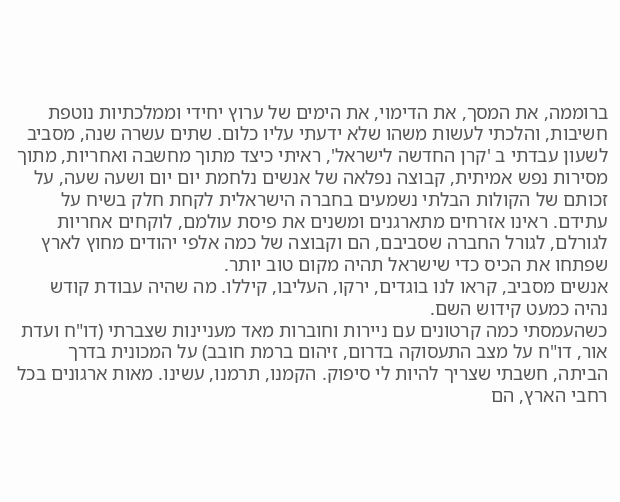ברוממה, את המסך, את הדימוי, את הימים של ערוץ יחידי וממלכתיות נוטפת חשיבות, והלכתי לעשות משהו שלא ידעתי עליו כלום. שתים עשרה שנה, מסביב לשעון עבדתי ב 'קרן החדשה לישראל', ראיתי כיצד מתוך מחשבה ואחריות, מתוך מסירות נפש אמיתית, קבוצה נפלאה של אנשים נלחמת יום יום ושעה שעה, על זכותם של הקולות הבלתי נשמעים בחברה הישראלית לקחת חלק בשיח על עתידם. ראינו אזרחים מתארגנים ומשנים את פיסת עולמם, לוקחים אחריות לגורלם, לגורל החברה שסביבם, הם וקבוצה של כמה אלפי יהודים מחוץ לארץ שפתחו את הכיס כדי שישראל תהיה מקום טוב יותר.
אנשים מסביב, קראו לנו בוגדים, ירקו, העליבו, קיללו. מה שהיה עבודת קודש נהיה כמעט קידוש השם.
כשהעמסתי כמה קרטונים עם ניירות וחוברות מאד מעניינות שצברתי (דו"ח ועדת אור, דו"ח על מצב התעסוקה בדרום, זיהום ברמת חובב) על המכונית בדרך הביתה, חשבתי שצריך להיות לי סיפוק. הקמנו, תרמנו, עשינו. מאות ארגונים בכל רחבי הארץ, הם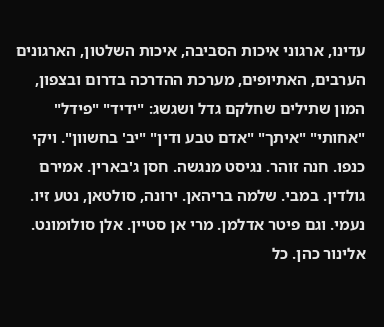עדינו, ארגוני איכות הסביבה, איכות השלטון, הארגונים הערבים, האתיופים, מערכת ההדרכה בדרום ובצפון, המון שתילים שחלקם גדל ושגשג: "ידיד" "פידל" "אחותי" "איתך" "אדם טבע ודין" "יב' בחשוון". ויקי כנפו. חנה זוהר. נגיסט מנגשה. חסן ג'בארין. אמירם גולדין. במבי. שלמה בריהאן. ירונה, סולטאן, נטע זיו. נעמי. וגם פיטר אדלמן. מרי אן סטיין. אלן סולומונט. אלינור כהן. כל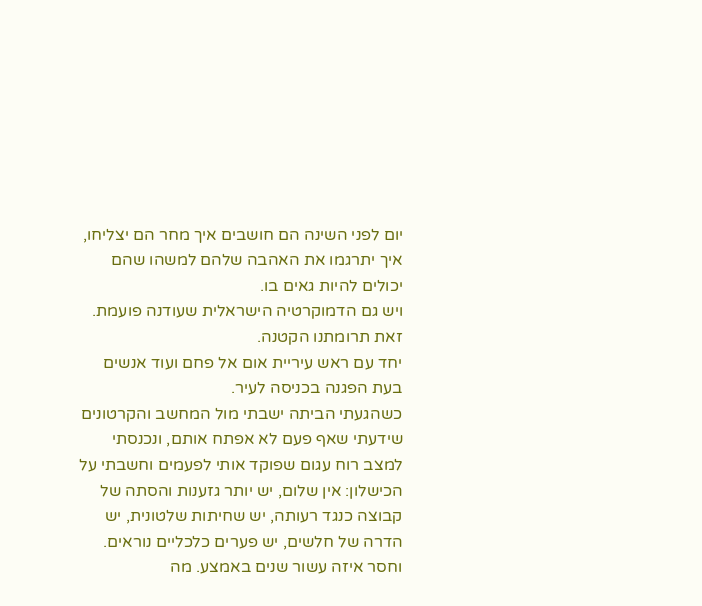יום לפני השינה הם חושבים איך מחר הם יצליחו, איך יתרגמו את האהבה שלהם למשהו שהם יכולים להיות גאים בו.
ויש גם הדמוקרטיה הישראלית שעודנה פועמת. זאת תרומתנו הקטנה.
יחד עם ראש עיריית אום אל פחם ועוד אנשים בעת הפגנה בכניסה לעיר.
כשהגעתי הביתה ישבתי מול המחשב והקרטונים שידעתי שאף פעם לא אפתח אותם, ונכנסתי למצב רוח עגום שפוקד אותי לפעמים וחשבתי על הכישלון: אין שלום, יש יותר גזענות והסתה של קבוצה כנגד רעותה, יש שחיתות שלטונית, יש הדרה של חלשים, יש פערים כלכליים נוראים. וחסר איזה עשור שנים באמצע. מה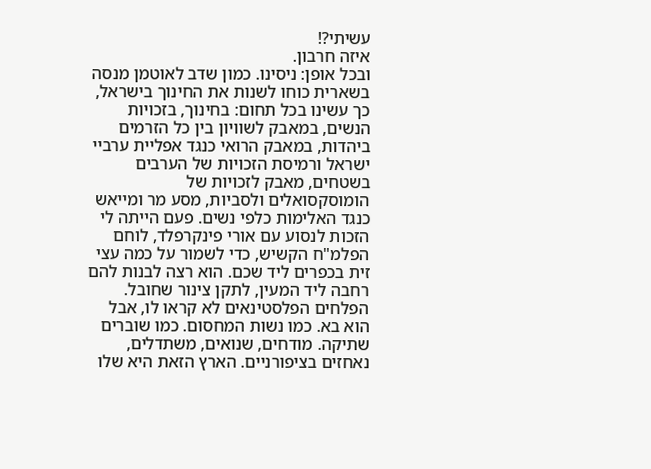עשיתי?!
איזה חרבון.
ובכל אופן: ניסינו. כמון שדב לאוטמן מנסה בשארית כוחו לשנות את החינוך בישראל, כך עשינו בכל תחום: בחינוך, בזכויות הנשים, במאבק לשוויון בין כל הזרמים ביהדות, במאבק הרואי כנגד אפליית ערביי ישראל ורמיסת הזכויות של הערבים בשטחים, מאבק לזכויות של הומוסקסואלים ולסביות, מסע מר ומייאש כנגד האלימות כלפי נשים. פעם הייתה לי הזכות לנסוע עם אורי פינקרפלד, לוחם הפלמ"ח הקשיש, כדי לשמור על כמה עצי זית בכפרים ליד שכם. הוא רצה לבנות להם רחבה ליד המעין, לתקן צינור שחובל. הפלחים הפלסטינאים לא קראו לו, אבל הוא בא. כמו נשות המחסום. כמו שוברים שתיקה. מודחים, שנואים, משתדלים, נאחזים בציפורניים. הארץ הזאת היא שלו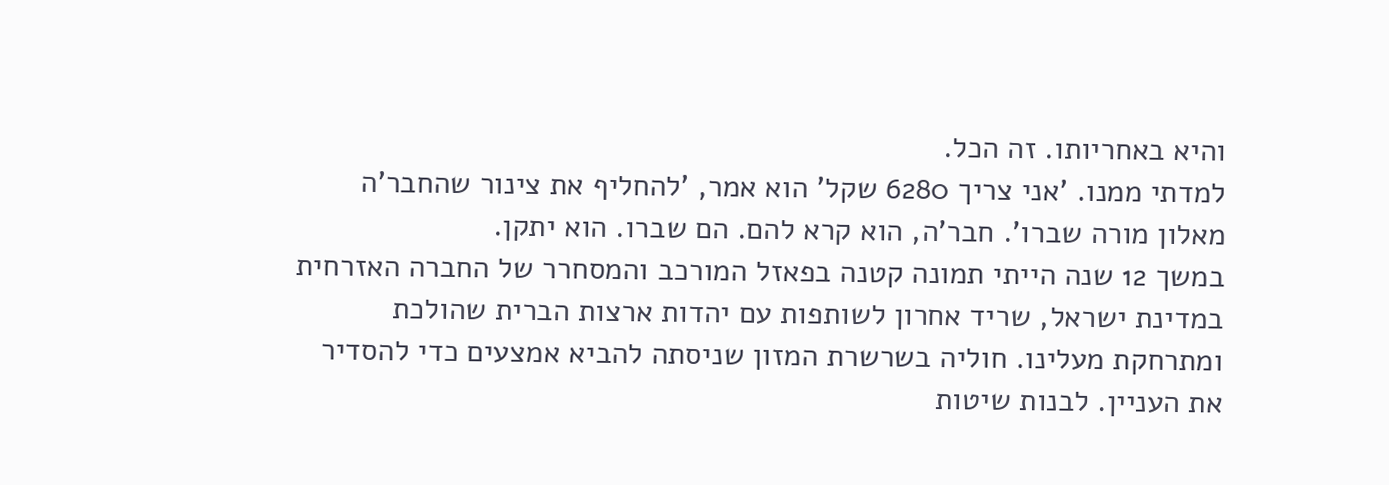והיא באחריותו. זה הכל.
למדתי ממנו. 'אני צריך 6280 שקל' הוא אמר, 'להחליף את צינור שהחבר'ה מאלון מורה שברו'. חבר'ה, הוא קרא להם. הם שברו. הוא יתקן.
במשך 12 שנה הייתי תמונה קטנה בפאזל המורכב והמסחרר של החברה האזרחית במדינת ישראל, שריד אחרון לשותפות עם יהדות ארצות הברית שהולכת ומתרחקת מעלינו. חוליה בשרשרת המזון שניסתה להביא אמצעים כדי להסדיר את העניין. לבנות שיטות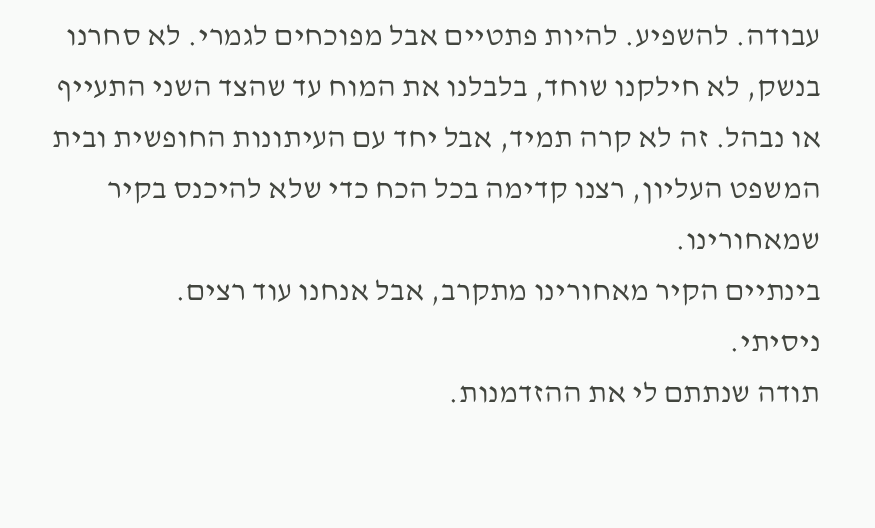עבודה. להשפיע. להיות פתטיים אבל מפוכחים לגמרי. לא סחרנו בנשק, לא חילקנו שוחד, בלבלנו את המוח עד שהצד השני התעייף או נבהל. זה לא קרה תמיד, אבל יחד עם העיתונות החופשית ובית המשפט העליון, רצנו קדימה בכל הכח כדי שלא להיכנס בקיר שמאחורינו.
בינתיים הקיר מאחורינו מתקרב, אבל אנחנו עוד רצים.
ניסיתי.
תודה שנתתם לי את ההזדמנות.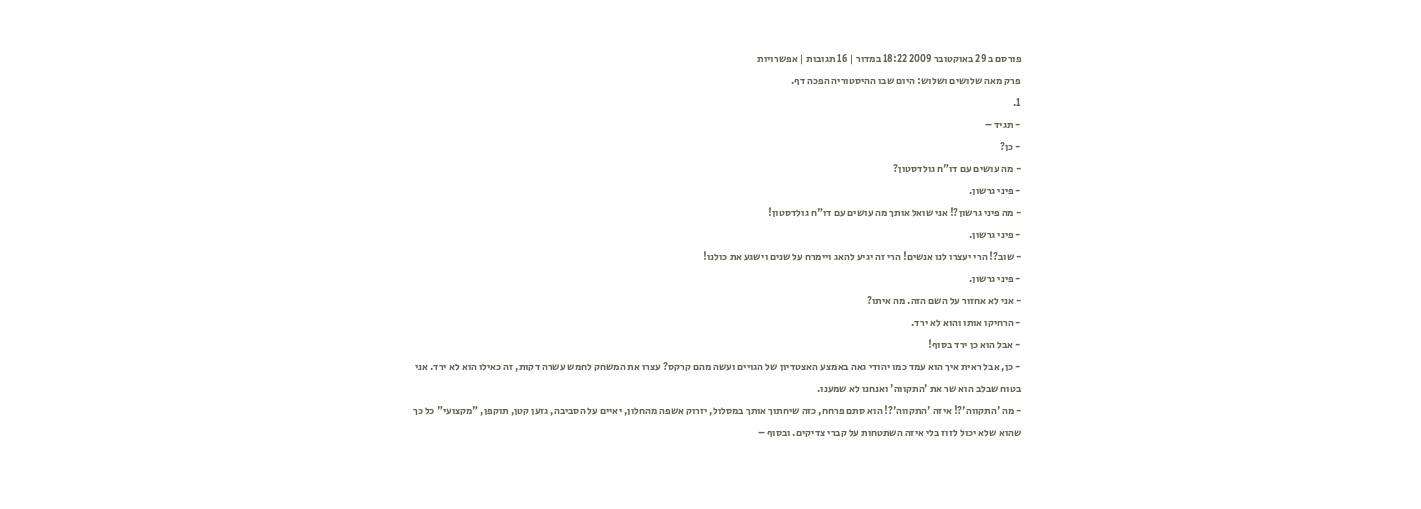פורסם ב 29 באוקטובר 2009 18:22 במדור | 16 תגובות | אפשרויות
פרק מאה שלושים ושלוש: היום שבו ההיסטוריה הפכה דף.
1.
- תגיד –
- כן?
- מה עושים עם דו"ח גולדסטון?
- פיני גרשון.
- מה פיני גרשון?! אני שואל אותך מה עושים עם דו"ח גולדסטון!
- פיני גרשון.
- שוב?! הרי יעצרו לנו אנשים! הרי זה יגיע להאג ויימרח על שנים וישגע את כולנו!
- פיני גרשון.
- אני לא אחזור על השם הזה. מה איתו?
- הרחיקו אותו והוא לא ירד.
- אבל הוא כן ירד בסוף!
- כן, אבל ראית איך הוא עמד כמו יהודי גאה באמצע האצטדיון של הגויים ועשה מהם קרקס? עצרו את המשחק לחמש עשרה דקות, זה כאילו הוא לא ירד. אני בטוח שבלב הוא שר את 'התקווה' ואנחנו לא שמענו.
- מה 'התקווה'?! איזה 'התקווה'?! הוא סתם פרחח, כזה שיחתוך אותך במסלול, יזרוק אשפה מהחלון, יאיים על הסביבה, גזען קטן, תוקפן, "מקצועי" כל כך שהוא שלא יכול לזוז בלי איזה השתטחות על קברי צדיקים. ובסוף –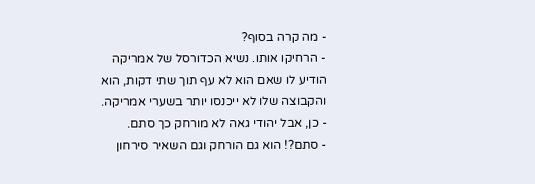- מה קרה בסוף?
- הרחיקו אותו. נשיא הכדורסל של אמריקה הודיע לו שאם הוא לא עף תוך שתי דקות, הוא והקבוצה שלו לא ייכנסו יותר בשערי אמריקה.
- כן, אבל יהודי גאה לא מורחק כך סתם.
- סתם?! הוא גם הורחק וגם השאיר סירחון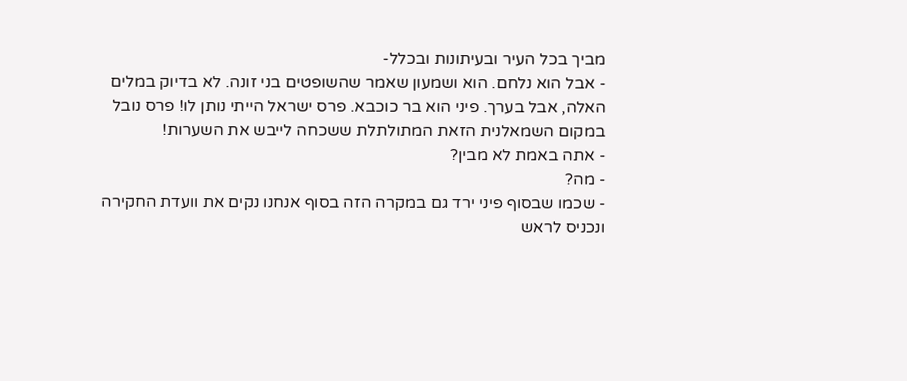מביך בכל העיר ובעיתונות ובכלל-
- אבל הוא נלחם. הוא ושמעון שאמר שהשופטים בני זונה. לא בדיוק במלים האלה, אבל בערך. פיני הוא בר כוכבא. פרס ישראל הייתי נותן לו! פרס נובל במקום השמאלנית הזאת המתולתלת ששכחה לייבש את השערות!
- אתה באמת לא מבין?
- מה?
- שכמו שבסוף פיני ירד גם במקרה הזה בסוף אנחנו נקים את וועדת החקירה ונכניס לראש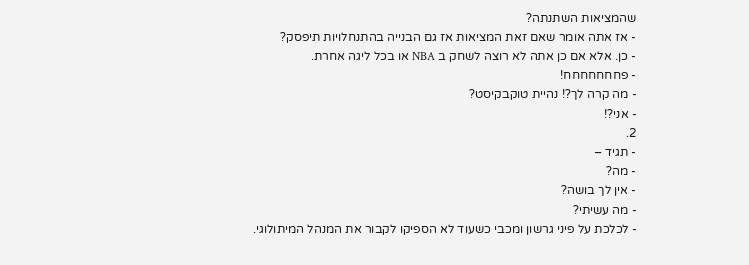שהמציאות השתנתה?
- אז אתה אומר שאם זאת המציאות אז גם הבנייה בהתנחלויות תיפסק?
- כן. אלא אם כן אתה לא רוצה לשחק ב NBA או בכל ליגה אחרת.
- פחחחחחחח!
- מה קרה לך?! נהיית טוקבקיסט?
- אני?!
2.
- תגיד –
- מה?
- אין לך בושה?
- מה עשיתי?
- לכלכת על פיני גרשון ומכבי כשעוד לא הספיקו לקבור את המנהל המיתולוגי.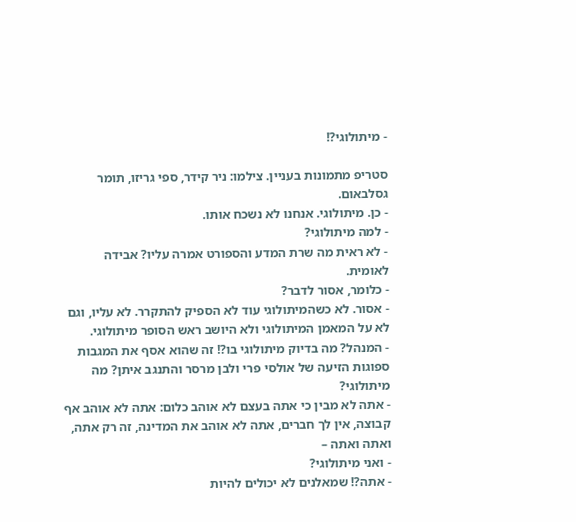- מיתולוגי?!

סטריפ מתמונות בעניין. צילמו: ניר קידר, ספי גריזו, תומר גסלבאום.
- כן. מיתולוגי. אנחנו לא נשכח אותו.
- למה מיתולוגי?
- לא ראית מה שרת המדע והספורט אמרה עליו? אבידה לאומית.
- כלומר, אסור לדבר?
- אסור. לא כשהמיתולוגי עוד לא הספיק להתקרר. לא עליו, וגם לא על המאמן המיתולוגי ולא היושב ראש הסופר מיתולוגי.
- המנהל? מה בדיוק מיתולוגי בו?! זה שהוא אסף את המגבות ספוגות הזיעה של אולסי פרי ולבן מרסר והתנגב איתן? מה מיתולוגי?
- אתה לא מבין כי אתה בעצם לא אוהב כלום: אתה לא אוהב אף קבוצה, אין לך חברים, אתה לא אוהב את המדינה, זה רק אתה, ואתה ואתה –
- ואני מיתולוגי?
- אתה?! שמאלנים לא יכולים להיות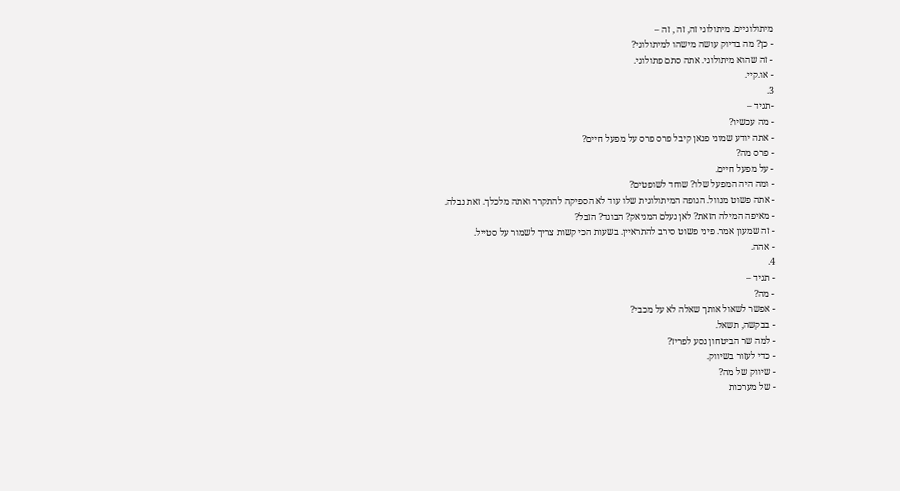מיתולוגיים. מיתולוגי זה, זה , זה –
- כן? מה בדיוק עושה מישהו למיתולוגי?
- זה שהוא מיתולוגי. אתה סתם פתולוגי.
- או.קיי.
3.
-תגיד –
- מה עכשיו?
- אתה יודע שמוני פנאן קיבל פרס פרס על מפעל חיים?
- פרס מה?
- על מפעל חיים.
- ומה היה המפעל שלו? שוחד לשופטים?
- אתה פשוט מנוול. הגופה המיתולוגית שלו עוד לא הספיקה להתקרר ואתה מלכלך. זאת נבלה.
- מאיפה המילה הזאת? לאן נעלם המניאק? הבוגד? הזבל?
- זה שמעון אמר. פיני פשוט סירב להתראיין. בשעות הכי קשות צריך לשמור על סטייל.
- אהה.
4.
- תגיד –
- מה?
- אפשר לשאול אותך שאלה לא על מכבי?
- בבקשה, תשאל.
- למה שר הביטחון נסע לפריז?
- כדי לעזור בשיווק.
- שיווק של מה?
- של מערכות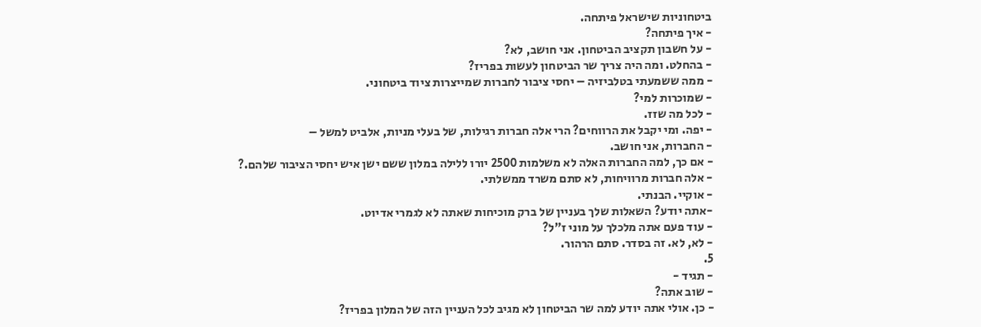ביטחוניות שישראל פיתחה.
- איך פיתחה?
- על חשבון תקציב הביטחון. אני חושב, לא?
- בהחלט. ומה היה צריך שר הביטחון לעשות בפריז?
- ממה ששמעתי בטלביזיה – יחסי ציבור לחברות שמייצרות ציוד ביטחוני.
- שמוכרות למי?
- לכל מה שזז.
- יפה. ומי יקבל את הרווחים? הרי אלה חברות רגילות, של בעלי מניות, אלביט למשל –
- החברות, אני חושב.
- אם כך, למה החברות האלה לא משלמות 2500 יורו ללילה במלון ששם ישן איש יחסי הציבור שלהם.?
- אלה חברות מרוויחות, לא סתם משרד ממשלתי.
- אוקיי. הבנתי.
-אתה יודע? השאלות שלך בעניין של ברק מוכיחות שאתה לא לגמרי אדיוט.
- עוד פעם אתה מלכלך על מוני ז"ל?
- לא, לא. זה בסדר. סתם הרהור.
5.
- תגיד -
- שוב אתה?
- כן. אולי אתה יודע למה שר הביטחון לא מגיב לכל העניין הזה של המלון בפריז?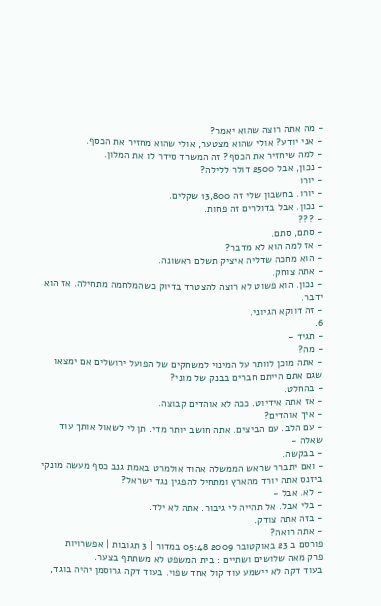- מה אתה רוצה שהוא יאמר?
- אני יודע? אולי שהוא מצטער, אולי שהוא מחזיר את הכסף.
- למה שיחזיר את הכסף? זה המשרד סידר לו את המלון.
- נכון, אבל 2500 דולר ללילה?
- יורו
- יורו. בחשבון שלי זה 13,800 שקלים.
- נכון. אבל בדולרים זה פחות.
- ???
- סתם, סתם.
- אז למה הוא לא מדבר?
- הוא מחכה שדליה איציק תשלם ראשונה.
- אתה צוחק.
- נכון. הוא פשוט לא רוצה להצטרד בדיוק כשהמלחמה מתחילה. אז הוא ידבר.
- זה דווקא הגיוני.
6.
- תגיד -
- מה?
- אתה מוכן לוותר על המינוי למשחקים של הפועל ירושלים אם ימצאו שגם אתם הייתם חברים בבנק של מוני?
- בהחלט.
- אז אתה אידיוט. ככה לא אוהדים קבוצה.
- איך אוהדים?
- עם הלב. עם הביצים. אתה חושב יותר מדי. תן לי לשאול אותך עוד שאלה -
- בבקשה.
- ואם יתברר שראש הממשלה אהוד אולמרט באמת גנב כסף מעשה מונקי ביזנס אתה יורד מהארץ ומתחיל להפגין נגד ישראל?
- לא. אבל -
- בלי אבל. אל תהייה לי גיבור. אתה לא ילד.
- בזה אתה צודק.
- אתה רואה?
פורסם ב 23 באוקטובר 2009 05:48 במדור | 3 תגובות | אפשרויות
פרק מאה שלושים ושתיים : בית המשפט לא משתתף בצער.
בעוד דקה לא יישמע עוד קול אחד שפוי. בעוד דקה גרוסמן יהיה בוגד,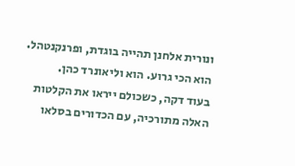ונורית אלחנן תהייה בוגדת, ופרנקנטהל. הוא הכי גרוע. הוא וליאונרד כהן.
בעוד דקה, כשכולם ייראו את הקלטות האלה מתורכיה, עם הכדורים בסלאו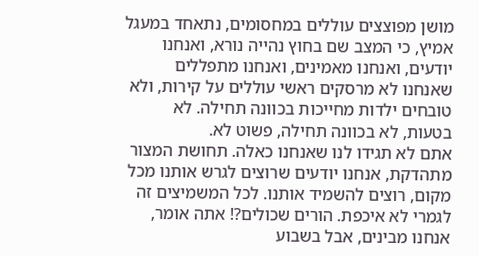מושן מפוצצים עוללים במחסומים, נתאחד במעגל אמיץ, כי המצב שם בחוץ נהייה נורא, ואנחנו יודעים, ואנחנו מאמינים, ואנחנו מתפללים שאנחנו לא מרסקים ראשי עוללים על קירות, ולא טובחים ילדות מחייכות בכוונה תחילה. לא בטעות, לא בכוונה תחילה, פשוט לא.
אתם לא תגידו לנו שאנחנו כאלה. תחושת המצור מתהדקת, אנחנו יודעים שרוצים לגרש אותנו מכל מקום, רוצים להשמיד אותנו. לכל המשמיצים זה לגמרי לא איכפת. הורים שכולים?! אתה אומר, אנחנו מבינים, אבל בשבוע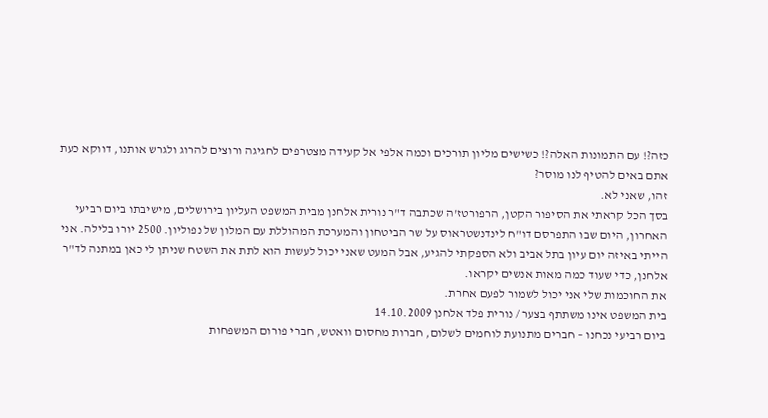כזה?! עם התמונות האלה?! כשישים מליון תורכים וכמה אלפי אל קעידה מצטרפים לחגיגה ורוצים להרוג ולגרש אותנו, דווקא כעת אתם באים להטיף לנו מוסר?
זהו, שאני לא.
בסך הכל קראתי את הסיפור הקטן, הרפורטז'ה שכתבה ד"ר נורית אלחנן מבית המשפט העליון בירושלים, מישיבתו ביום רביעי האחרון, היום שבו התפרסם דו"ח לינדנשטראוס על שר הביטחון והמערכת המהוללת עם המלון של נפוליון. 2500 יורו בלילה. אני הייתי באיזה יום עיון בתל אביב ולא הספקתי להגיע, אבל המעט שאני יכול לעשות הוא לתת את השטח שניתן לי כאן במתנה לד"ר אלחנן, כדי שעוד כמה מאות אנשים יקראו.
את החוכמות שלי אני יכול לשמור לפעם אחרת.
בית המשפט אינו משתתף בצער / נורית פלד אלחנן 14.10.2009
ביום רביעי נכחנו – חברים מתנועת לוחמים לשלום, חברות מחסום וואטש, חברי פורום המשפחות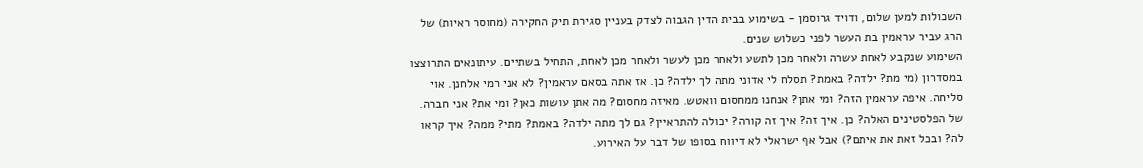השכולות למען שלום, ודויד גרוסמן - בשימוע בבית הדין הגבוה לצדק בעניין סגירת תיק החקירה (מחוסר ראיות) של הרג עביר עראמין בת העשר לפני כשלוש שנים.
השימוע שנקבע לאחת עשרה ולאחר מכן לתשע ולאחר מכן לעשר ולאחר מכן לאחת, התחיל בשתיים. עיתונאים התרוצצו במסדרון (מי מת? ילדה? באמת? תסלח לי אדוני מתה לך ילדה? כן. אז אתה בסאם עראמין? לא אני רמי אלחנן. אוי סליחה. איפה עראמין הזה? ומי אתן? אנחנו ממחסום וואטש. מאיזה מחסום? מה אתן עושות כאן? ומי את? אני חברה. של הפלסטינים האלה? כן. איך זה? איך זה קורה? יכולה להתראיין? גם לך מתה ילדה? באמת? מתי? ממה? איך קראו לה? ובכל זאת את איתם?) אבל אף ישראלי לא דיווח בסופו של דבר על האירוע.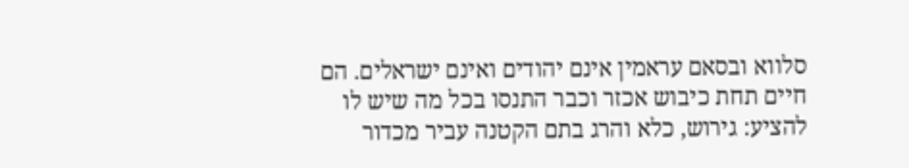סלווא ובסאם עראמין אינם יהודים ואינם ישראלים. הם חיים תחת כיבוש אכזר וכבר התנסו בכל מה שיש לו להציע: גירוש, כלא והרג בתם הקטנה עביר מכדור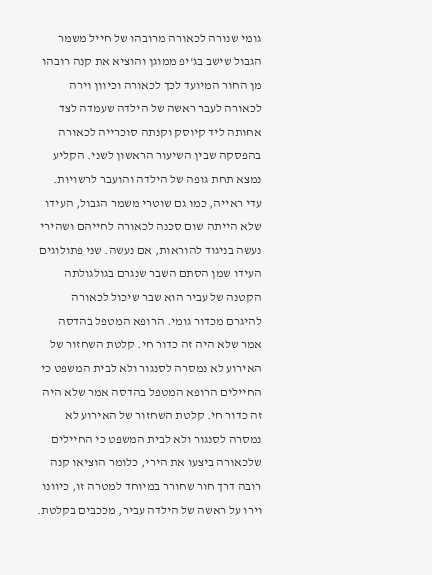גומי שנורה לכאורה מרובהו של חייל משמר הגבול שישב בג'יפ ממוגן והוציא את קנה רובהו מן החור המיועד לכך לכאורה וכיוון וירה לכאורה לעבר ראשה של הילדה שעמדה לצד אחותה ליד קיוסק וקנתה סוכרייה לכאורה בהפסקה שבין השיעור הראשון לשני. הקליע נמצא תחת גופה של הילדה והועבר לרשויות. עדי ראייה, כמו גם שוטרי משמר הגבול, העידו שלא הייתה שום סכנה לכאורה לחייהם ושהירי נעשה בניגוד להוראות, אם נעשה. שני פתולוגים העידו שמן הסתם השבר שנגרם בגולגולתה הקטנה של עביר הוא שבר שיכול לכאורה להיגרם מכדור גומי. הרופא המטפל בהדסה אמר שלא היה זה כדור חי. קלטת השחזור של האירוע לא נמסרה לסנגור ולא לבית המשפט כי החיילים הרופא המטפל בהדסה אמר שלא היה זה כדור חי. קלטת השחזור של האירוע לא נמסרה לסנגור ולא לבית המשפט כי החיילים שלכאורה ביצעו את הירי, כלומר הוציאו קנה רובה דרך חור שחורר במיוחד למטרה זו, כיוונו וירו על ראשה של הילדה עביר, מככבים בקלטת.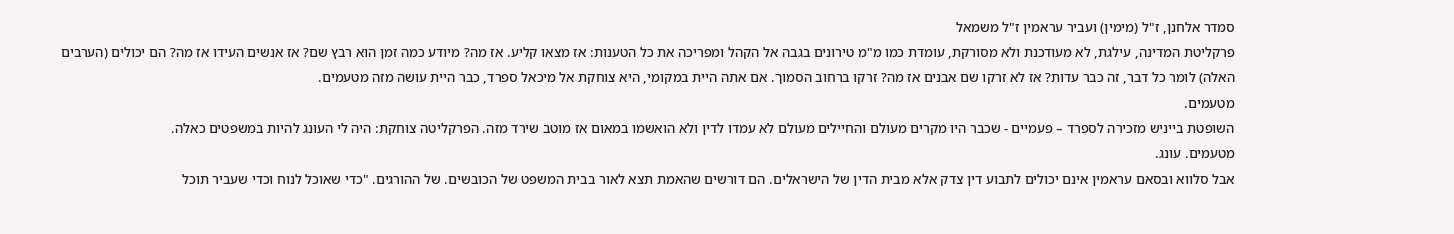סמדר אלחנן, ז"ל (מימין) ועביר עראמין ז"ל משמאל
פרקליטת המדינה, עילגת, לא מעודכנת ולא מסורקת, עומדת כמו מ"מ טירונים בגבה אל הקהל ומפריכה את כל הטענות: אז מצאו קליע. אז מה? מיודע כמה זמן הוא רבץ שם? אז אנשים העידו אז מה? הם יכולים (הערבים האלה) לומר כל דבר, זה כבר עדות? אז לא זרקו שם אבנים אז מה? זרקו ברחוב הסמוך. אם אתה היית במקומי, היא צוחקת אל מיכאל ספרד, כבר היית עושה מזה מטעמים.
מטעמים.
השופטת בייניש מזכירה לספרד – פעמיים - שכבר היו מקרים מעולם והחיילים מעולם לא עמדו לדין ולא הואשמו במאום אז מוטב שירד מזה. הפרקליטה צוחקת: היה לי העונג להיות במשפטים כאלה.
מטעמים. עונג.
אבל סלווא ובסאם עראמין אינם יכולים לתבוע דין צדק אלא מבית הדין של הישראלים. הם דורשים שהאמת תצא לאור בבית המשפט של הכובשים. של ההורגים. "כדי שאוכל לנוח וכדי שעביר תוכל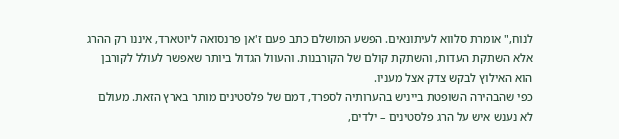לנוח," אומרת סלווא לעיתונאים. הפשע המושלם כתב פעם ז'אן פרנסואה ליוטארד, איננו רק ההרג אלא השתקת העדות, והשתקת קולם של הקורבנות. והעוול הגדול ביותר שאפשר לעולל לקורבן הוא האילוץ לבקש צדק אצל מעניו.
כפי שהבהירה השופטת בייניש בהערותיה לספרד, דמם של פלסטינים מותר בארץ הזאת. מעולם לא נענש איש על הרג פלסטינים – ילדים,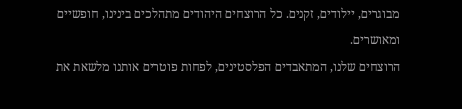מבוגרים, יילודים, זקנים. כל הרוצחים היהודים מתהלכים בינינו, חופשיים ומאושרים.
הרוצחים שלנו, המתאבדים הפלסטינים, לפחות פוטרים אותנו מלשאת את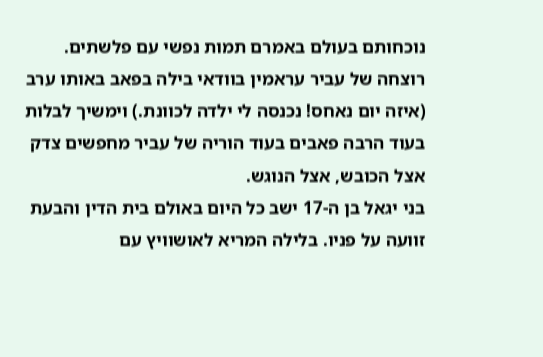נוכחותם בעולם באמרם תמות נפשי עם פלשתים. רוצחה של עביר עראמין בוודאי בילה בפאב באותו ערב (איזה יום נאחס! נכנסה לי ילדה לכוונת.) וימשיך לבלות בעוד הרבה פאבים בעוד הוריה של עביר מחפשים צדק אצל הכובש, אצל הנוגש.
בני יגאל בן ה-17 ישב כל היום באולם בית הדין והבעת זוועה על פניו. בלילה המריא לאושוויץ עם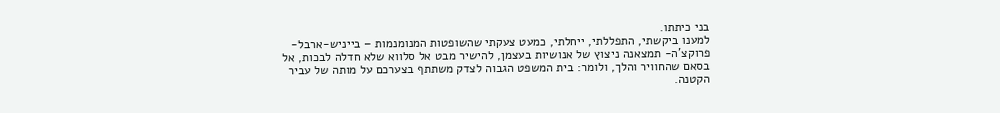בני כיתתו.
למענו ביקשתי, התפללתי, ייחלתי, כמעט צעקתי שהשופטות המנומנמות – בייניש-ארבל-פרוקצ'ה- תמצאנה ניצוץ של אנושיות בעצמן, להישיר מבט אל סלווא שלא חדלה לבכות, אל בסאם שהחוויר והלך, ולומר: בית המשפט הגבוה לצדק משתתף בצערכם על מותה של עביר הקטנה.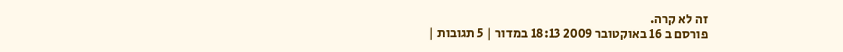זה לא קרה.
פורסם ב 16 באוקטובר 2009 18:13 במדור | 5 תגובות |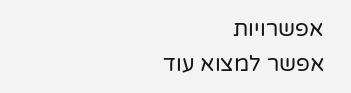אפשרויות
אפשר למצוא עוד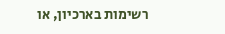רשימות בארכיון, או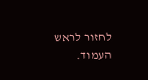לחזור לראש העמוד.